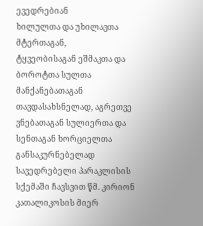ევედრებიან
ხილულთა და უხილავთა მტერთაგან,
ტყვეობისაგან ეშმაკთა და ბოროტთა სულთა
მანქანებათაგან
თავდასახსნელად, აგრეთვე
ვნებათაგან სულიერთა და სენთაგან ხორციელთა
განსაკურნებელად
სავედრებელი პარაკლისის სქემაში ჩავსვით წმ. კირიონ კათალიკოსის მიერ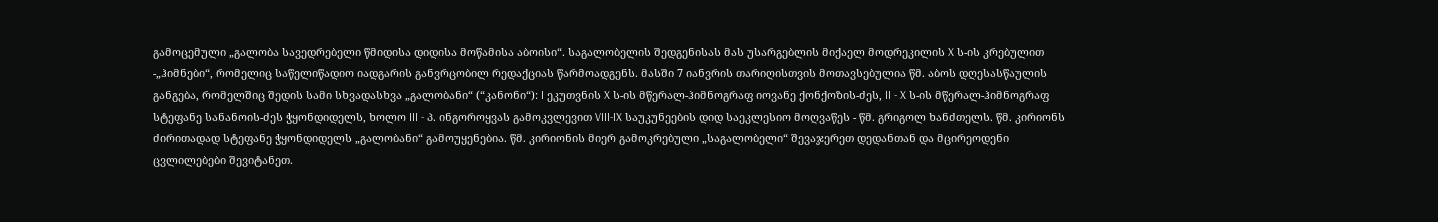გამოცემული „გალობა სავედრებელი წმიდისა დიდისა მოწამისა აბოისი“. საგალობელის შედგენისას მას უსარგებლის მიქაელ მოდრეკილის X ს-ის კრებულით -„ჰიმნები“, რომელიც საწელიწადიო იადგარის განვრცობილ რედაქციას წარმოადგენს. მასში 7 იანვრის თარიღისთვის მოთავსებულია წმ. აბოს დღესასწაულის განგება, რომელშიც შედის სამი სხვადასხვა „გალობანი“ (“კანონი“): I ეკუთვნის X ს-ის მწერალ-ჰიმნოგრაფ იოვანე ქონქოზის-ძეს, II - X ს-ის მწერალ-ჰიმნოგრაფ სტეფანე სანანოის-ძეს ჭყონდიდელს, ხოლო III - პ. ინგოროყვას გამოკვლევით VIII-IX საუკუნეების დიდ საეკლესიო მოღვაწეს - წმ. გრიგოლ ხანძთელს. წმ. კირიონს ძირითადად სტეფანე ჭყონდიდელს „გალობანი“ გამოუყენებია. წმ. კირიონის მიერ გამოკრებული „საგალობელი“ შევაჯერეთ დედანთან და მცირეოდენი ცვლილებები შევიტანეთ.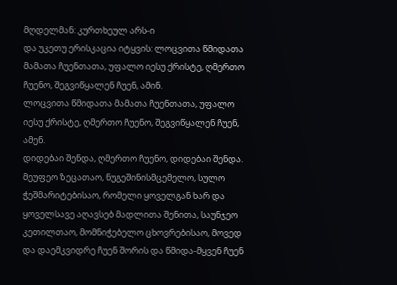მღდელმან: კურთხეულ არს-ი
და უკეთუ ერისკაცია იტყვის: ლოცვითა წმიდათა მამათა ჩუენთათა, უფალო იესუ ქრისტე, ღმერთო ჩუენო, შეგვიწყალენ ჩუენ, ამინ.
ლოცვითა წმიდათა მამათა ჩუენთათა, უფალო იესუ ქრისტე, ღმერთო ჩუენო, შეგვიწყალენ ჩუენ, ამენ.
დიდებაი შენდა, ღმერთო ჩუენო, დიდებაი შენდა.
მეუფეო ზეცათაო, ნუგეშინისმცემელო, სულო ჭეშმარიტებისაო, რომელი ყოველგან ხარ და ყოველსავე აღავსებ მადლითა შენითა, საუნჯეო კეთილთაო, მომნიჭებელო ცხოვრებისაო, მოვედ და დაემკვიდრე ჩუენ შორის და წმიდა-მყვენ ჩუენ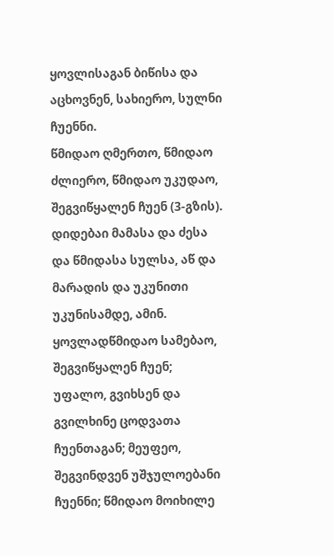ყოვლისაგან ბიწისა და აცხოვნენ, სახიერო, სულნი ჩუენნი.
წმიდაო ღმერთო, წმიდაო ძლიერო, წმიდაო უკუდაო, შეგვიწყალენ ჩუენ (3-გზის).
დიდებაი მამასა და ძესა და წმიდასა სულსა, აწ და მარადის და უკუნითი უკუნისამდე, ამინ.
ყოვლადწმიდაო სამებაო, შეგვიწყალენ ჩუენ; უფალო, გვიხსენ და გვილხინე ცოდვათა ჩუენთაგან; მეუფეო, შეგვინდვენ უშჯულოებანი ჩუენნი; წმიდაო მოიხილე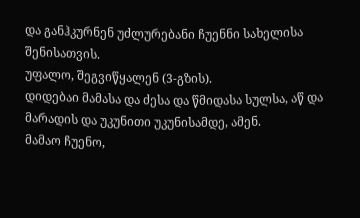და განჰკურნენ უძლურებანი ჩუენნი სახელისა შენისათვის.
უფალო, შეგვიწყალენ (3-გზის).
დიდებაი მამასა და ძესა და წმიდასა სულსა, აწ და მარადის და უკუნითი უკუნისამდე, ამენ.
მამაო ჩუენო,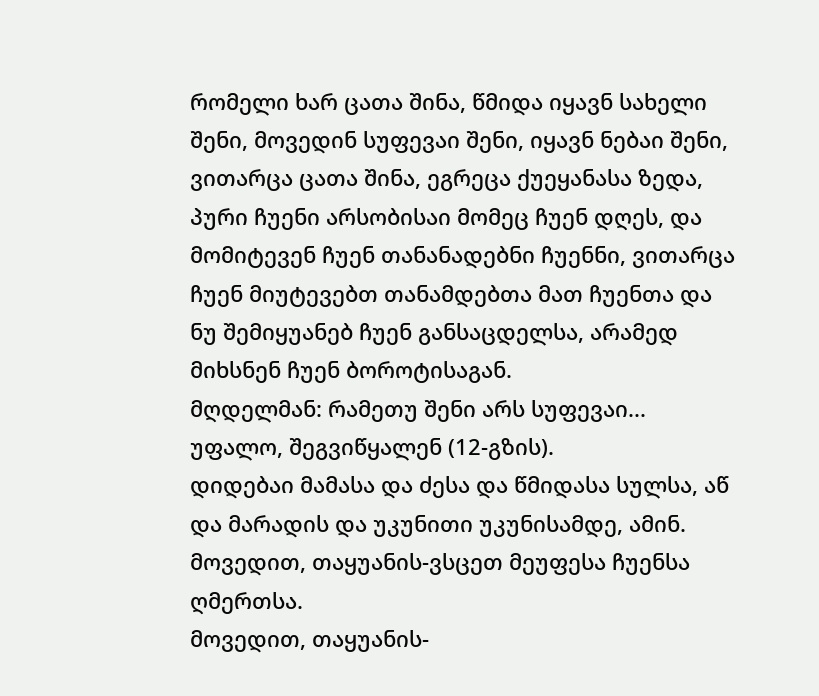რომელი ხარ ცათა შინა, წმიდა იყავნ სახელი შენი, მოვედინ სუფევაი შენი, იყავნ ნებაი შენი, ვითარცა ცათა შინა, ეგრეცა ქუეყანასა ზედა, პური ჩუენი არსობისაი მომეც ჩუენ დღეს, და მომიტევენ ჩუენ თანანადებნი ჩუენნი, ვითარცა ჩუენ მიუტევებთ თანამდებთა მათ ჩუენთა და ნუ შემიყუანებ ჩუენ განსაცდელსა, არამედ მიხსნენ ჩუენ ბოროტისაგან.
მღდელმან: რამეთუ შენი არს სუფევაი...
უფალო, შეგვიწყალენ (12-გზის).
დიდებაი მამასა და ძესა და წმიდასა სულსა, აწ და მარადის და უკუნითი უკუნისამდე, ამინ.
მოვედით, თაყუანის-ვსცეთ მეუფესა ჩუენსა ღმერთსა.
მოვედით, თაყუანის-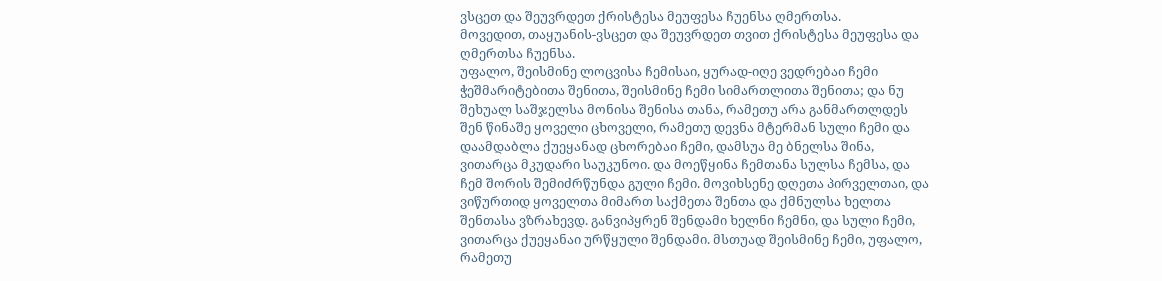ვსცეთ და შეუვრდეთ ქრისტესა მეუფესა ჩუენსა ღმერთსა.
მოვედით, თაყუანის-ვსცეთ და შეუვრდეთ თვით ქრისტესა მეუფესა და ღმერთსა ჩუენსა.
უფალო, შეისმინე ლოცვისა ჩემისაი, ყურად-იღე ვედრებაი ჩემი ჭეშმარიტებითა შენითა, შეისმინე ჩემი სიმართლითა შენითა; და ნუ შეხუალ საშჯელსა მონისა შენისა თანა, რამეთუ არა განმართლდეს შენ წინაშე ყოველი ცხოველი, რამეთუ დევნა მტერმან სული ჩემი და დაამდაბლა ქუეყანად ცხორებაი ჩემი, დამსუა მე ბნელსა შინა, ვითარცა მკუდარი საუკუნოი. და მოეწყინა ჩემთანა სულსა ჩემსა, და ჩემ შორის შემიძრწუნდა გული ჩემი. მოვიხსენე დღეთა პირველთაი, და ვიწურთიდ ყოველთა მიმართ საქმეთა შენთა და ქმნულსა ხელთა შენთასა ვზრახევდ. განვიპყრენ შენდამი ხელნი ჩემნი, და სული ჩემი, ვითარცა ქუეყანაი ურწყული შენდამი. მსთუად შეისმინე ჩემი, უფალო, რამეთუ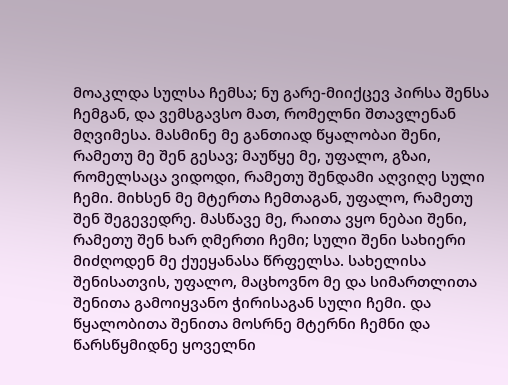მოაკლდა სულსა ჩემსა; ნუ გარე-მიიქცევ პირსა შენსა ჩემგან, და ვემსგავსო მათ, რომელნი შთავლენან მღვიმესა. მასმინე მე განთიად წყალობაი შენი, რამეთუ მე შენ გესავ; მაუწყე მე, უფალო, გზაი, რომელსაცა ვიდოდი, რამეთუ შენდამი აღვიღე სული ჩემი. მიხსენ მე მტერთა ჩემთაგან, უფალო, რამეთუ შენ შეგევედრე. მასწავე მე, რაითა ვყო ნებაი შენი, რამეთუ შენ ხარ ღმერთი ჩემი; სული შენი სახიერი მიძღოდენ მე ქუეყანასა წრფელსა. სახელისა შენისათვის, უფალო, მაცხოვნო მე და სიმართლითა შენითა გამოიყვანო ჭირისაგან სული ჩემი. და წყალობითა შენითა მოსრნე მტერნი ჩემნი და წარსწყმიდნე ყოველნი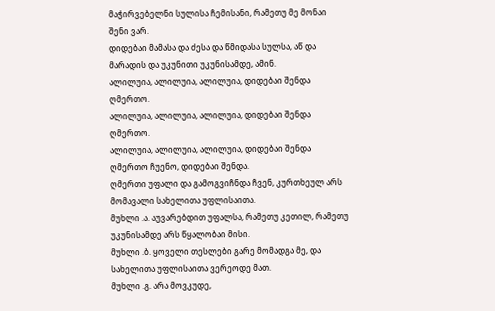მაჭირვებელნი სულისა ჩემისანი, რამეთუ მე მონაი შენი ვარ.
დიდებაი მამასა და ძესა და წმიდასა სულსა, აწ და მარადის და უკუნითი უკუნისამდე, ამინ.
ალილუია, ალილუია, ალილუია, დიდებაი შენდა ღმერთო.
ალილუია, ალილუია, ალილუია, დიდებაი შენდა ღმერთო.
ალილუია, ალილუია, ალილუია, დიდებაი შენდა ღმერთო ჩუენო, დიდებაი შენდა.
ღმერთი უფალი და გამოგვიჩნდა ჩვენ, კურთხეულ არს მომავალი სახელითა უფლისაითა.
მუხლი .ა. აუვარებდით უფალსა, რამეთუ კეთილ, რამეთუ უკუნისამდე არს წყალობაი მისი.
მუხლი .ბ. ყოველი თესლები გარე მომადგა მე, და სახელითა უფლისაითა ვერეოდე მათ.
მუხლი .გ. არა მოვკუდე,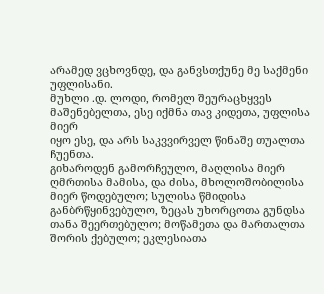არამედ ვცხოვნდე, და განვსთქუნე მე საქმენი უფლისანი.
მუხლი .დ. ლოდი, რომელ შეურაცხყვეს მაშენებელთა, ესე იქმნა თავ კიდეთა, უფლისა მიერ
იყო ესე, და არს საკვვირველ წინაშე თუალთა ჩუენთა.
გიხაროდენ გამორჩეულო, მაღლისა მიერ ღმრთისა მამისა, და ძისა, მხოლოშობილისა მიერ წოდებულო; სულისა წმიდისა განბრწყინვებულო, ზეცას უხორცოთა გუნდსა თანა შეერთებულო; მოწამეთა და მართალთა შორის ქებულო; ეკლესიათა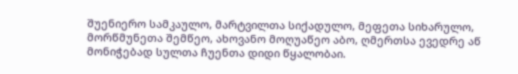შუენიერო სამკაულო, მარტვილთა სიქადულო, მეფეთა სიხარულო, მორწმუნეთა შემწეო, ახოვანო მოღუაწეო აბო, ღმერთსა ევედრე აწ მონიჭებად სულთა ჩუენთა დიდი წყალობაი.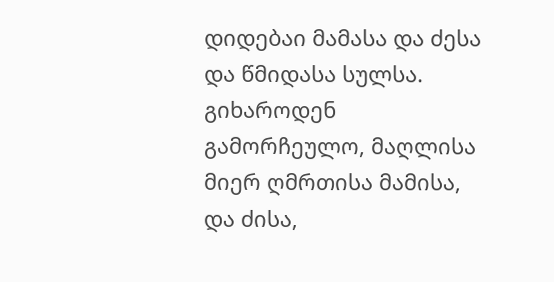დიდებაი მამასა და ძესა და წმიდასა სულსა.
გიხაროდენ გამორჩეულო, მაღლისა მიერ ღმრთისა მამისა, და ძისა,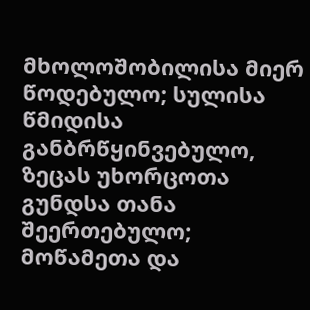მხოლოშობილისა მიერ წოდებულო; სულისა წმიდისა განბრწყინვებულო, ზეცას უხორცოთა გუნდსა თანა შეერთებულო; მოწამეთა და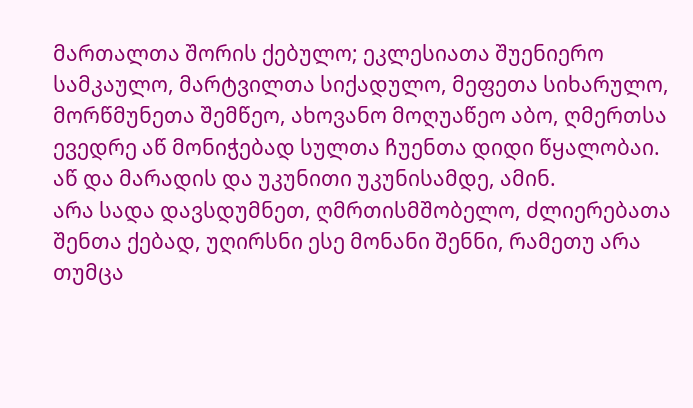მართალთა შორის ქებულო; ეკლესიათა შუენიერო სამკაულო, მარტვილთა სიქადულო, მეფეთა სიხარულო, მორწმუნეთა შემწეო, ახოვანო მოღუაწეო აბო, ღმერთსა ევედრე აწ მონიჭებად სულთა ჩუენთა დიდი წყალობაი.
აწ და მარადის და უკუნითი უკუნისამდე, ამინ.
არა სადა დავსდუმნეთ, ღმრთისმშობელო, ძლიერებათა შენთა ქებად, უღირსნი ესე მონანი შენნი, რამეთუ არა თუმცა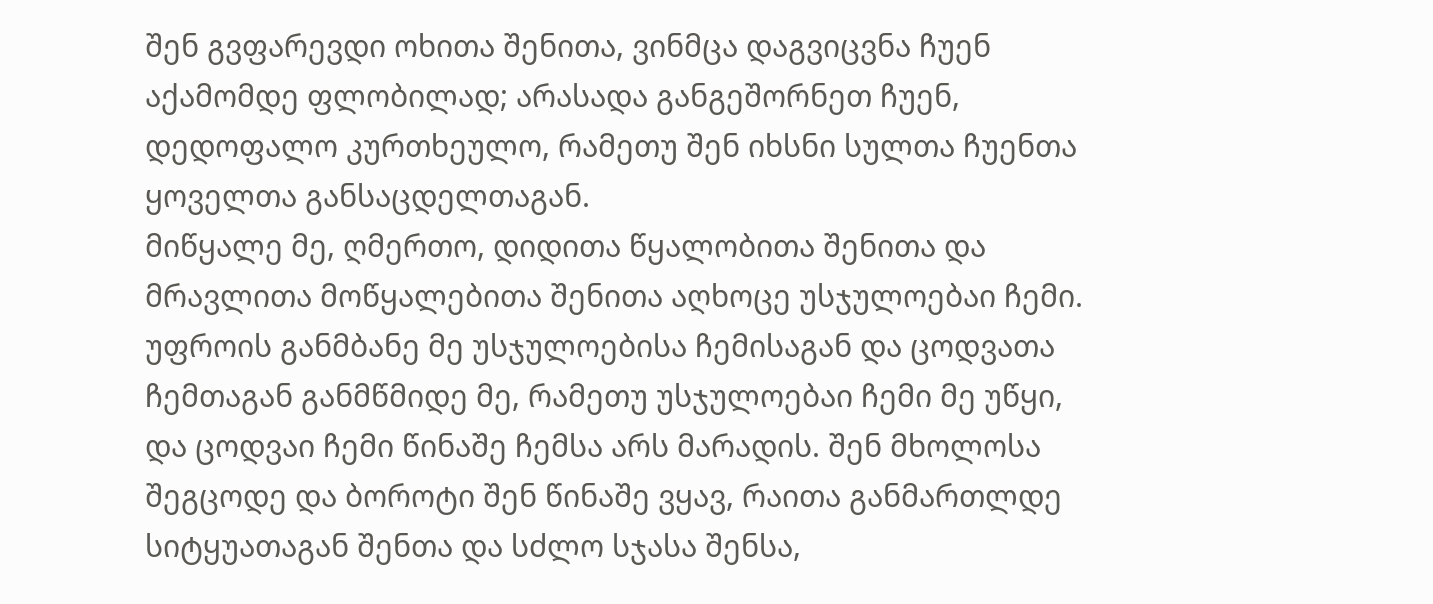შენ გვფარევდი ოხითა შენითა, ვინმცა დაგვიცვნა ჩუენ აქამომდე ფლობილად; არასადა განგეშორნეთ ჩუენ, დედოფალო კურთხეულო, რამეთუ შენ იხსნი სულთა ჩუენთა ყოველთა განსაცდელთაგან.
მიწყალე მე, ღმერთო, დიდითა წყალობითა შენითა და მრავლითა მოწყალებითა შენითა აღხოცე უსჯულოებაი ჩემი. უფროის განმბანე მე უსჯულოებისა ჩემისაგან და ცოდვათა ჩემთაგან განმწმიდე მე, რამეთუ უსჯულოებაი ჩემი მე უწყი, და ცოდვაი ჩემი წინაშე ჩემსა არს მარადის. შენ მხოლოსა შეგცოდე და ბოროტი შენ წინაშე ვყავ, რაითა განმართლდე სიტყუათაგან შენთა და სძლო სჯასა შენსა,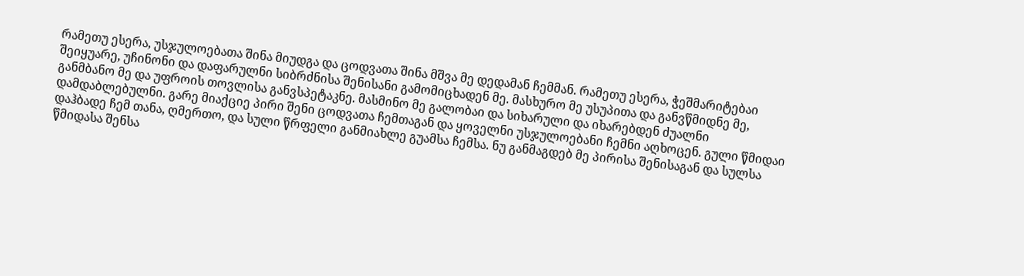რამეთუ ესერა, უსჯულოებათა შინა მიუდგა და ცოდვათა შინა მშვა მე დედამან ჩემმან. რამეთუ ესერა, ჭეშმარიტებაი შეიყუარე, უჩინონი და დაფარულნი სიბრძნისა შენისანი გამომიცხადენ მე. მასხურო მე უსუპითა და განვწმიდნე მე, განმბანო მე და უფროის თოვლისა განვსპეტაკნე. მასმინო მე გალობაი და სიხარული და იხარებდენ ძუალნი დამდაბლებულნი. გარე მიაქციე პირი შენი ცოდვათა ჩემთაგან და ყოველნი უსჯულოებანი ჩემნი აღხოცენ. გული წმიდაი დაჰბადე ჩემ თანა, ღმერთო, და სული წრფელი განმიახლე გუამსა ჩემსა. ნუ განმაგდებ მე პირისა შენისაგან და სულსა წმიდასა შენსა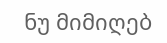ნუ მიმიღებ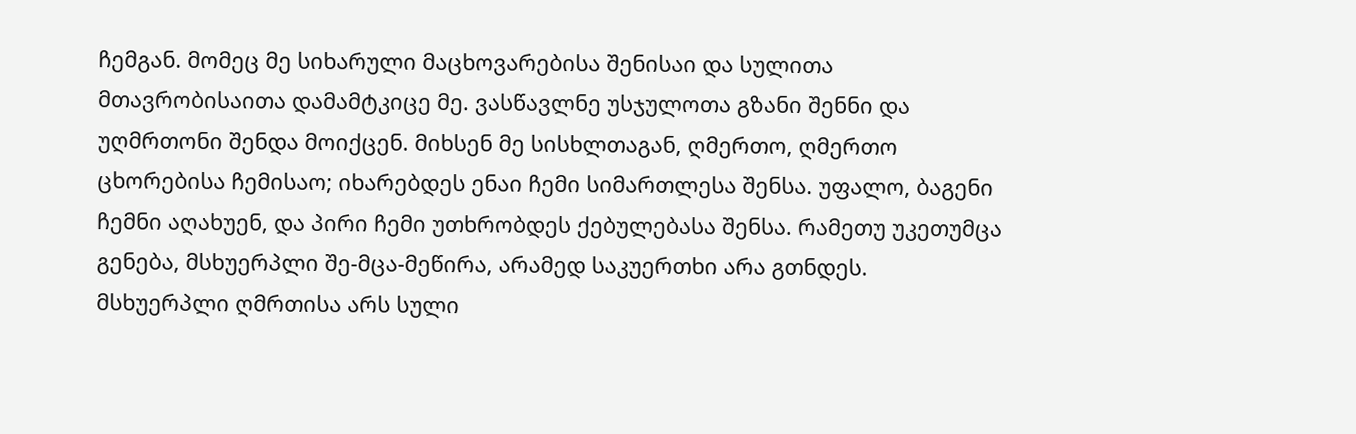ჩემგან. მომეც მე სიხარული მაცხოვარებისა შენისაი და სულითა მთავრობისაითა დამამტკიცე მე. ვასწავლნე უსჯულოთა გზანი შენნი და უღმრთონი შენდა მოიქცენ. მიხსენ მე სისხლთაგან, ღმერთო, ღმერთო ცხორებისა ჩემისაო; იხარებდეს ენაი ჩემი სიმართლესა შენსა. უფალო, ბაგენი ჩემნი აღახუენ, და პირი ჩემი უთხრობდეს ქებულებასა შენსა. რამეთუ უკეთუმცა გენება, მსხუერპლი შე-მცა-მეწირა, არამედ საკუერთხი არა გთნდეს. მსხუერპლი ღმრთისა არს სული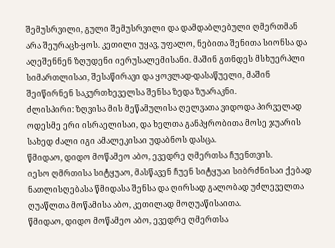შემუსრვილი, გული შემუსრვილი და დამდაბლებული ღმერთმან არა შეურაცხ-ყოს. კეთილი უყავ, უფალო, ნებითა შენითა სიონსა და აღეშენნენ ზღუდენი იერუსალემისანი. მაშინ გთნდეს მსხუერპლი სიმართლისაი, შესაწირავი და ყოვლად-დასაწუელი, მაშინ შეიწირნენ საკურთხეველსა შენსა ზედა ზუარაკნი.
ძლისპირი: ზღვისა მის მეწამულისა ღელვათა ვიდოდა პირველად ოდესმე ერი ისრაელისაი, და ხელთა განპყრობითა მოსე ჯუარის სახედ ძალი იგი ამალეკისაი უდაბნოს დასცა.
წმიდაო, დიდო მოწამეო აბო, ევედრე ღმერთსა ჩუენთვის.
იესო ღმრთისა სიტყუაო, მასწავენ ჩუენ სიტყუაი სიბრძნისაი ქებად ნათლისღებასა წმიდასა შენსა და ღირსად გალობად უძლეველთა ღუაწლთა მოწამისა აბო, კეთილად მოღუაწისაითა.
წმიდაო, დიდო მოწამეო აბო, ევედრე ღმერთსა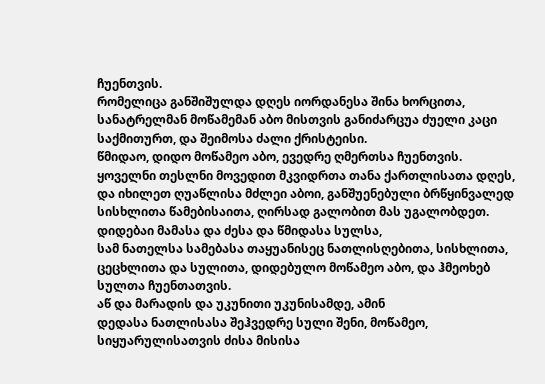ჩუენთვის.
რომელიცა განშიშულდა დღეს იორდანესა შინა ხორცითა, სანატრელმან მოწამემან აბო მისთვის განიძარცუა ძუელი კაცი საქმითურთ, და შეიმოსა ძალი ქრისტეისი.
წმიდაო, დიდო მოწამეო აბო, ევედრე ღმერთსა ჩუენთვის.
ყოველნი თესლნი მოვედით მკვიდრთა თანა ქართლისათა დღეს, და იხილეთ ღუაწლისა მძლეი აბოი, განშუენებული ბრწყინვალედ სისხლითა წამებისაითა, ღირსად გალობით მას უგალობდეთ.
დიდებაი მამასა და ძესა და წმიდასა სულსა,
სამ ნათელსა სამებასა თაყუანისეც ნათლისღებითა, სისხლითა, ცეცხლითა და სულითა, დიდებულო მოწამეო აბო, და ჰმეოხებ სულთა ჩუენთათვის.
აწ და მარადის და უკუნითი უკუნისამდე, ამინ
დედასა ნათლისასა შეჰვედრე სული შენი, მოწამეო, სიყუარულისათვის ძისა მისისა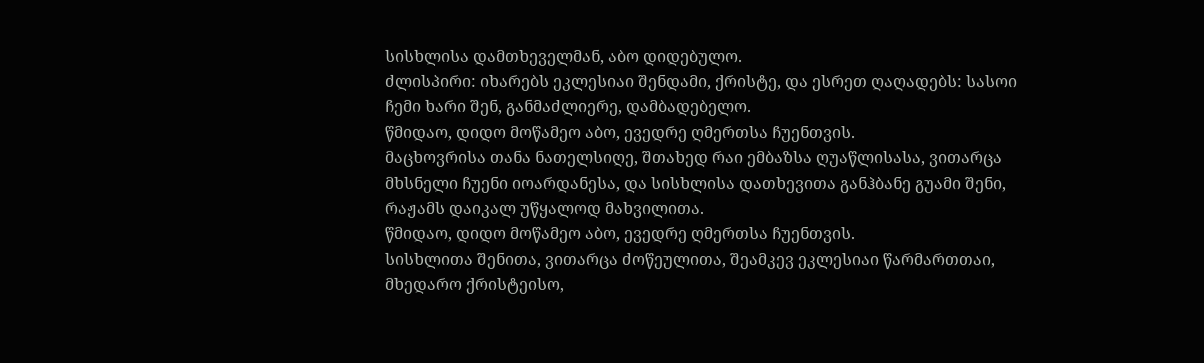სისხლისა დამთხეველმან, აბო დიდებულო.
ძლისპირი: იხარებს ეკლესიაი შენდამი, ქრისტე, და ესრეთ ღაღადებს: სასოი ჩემი ხარი შენ, განმაძლიერე, დამბადებელო.
წმიდაო, დიდო მოწამეო აბო, ევედრე ღმერთსა ჩუენთვის.
მაცხოვრისა თანა ნათელსიღე, შთახედ რაი ემბაზსა ღუაწლისასა, ვითარცა მხსნელი ჩუენი იოარდანესა, და სისხლისა დათხევითა განჰბანე გუამი შენი, რაჟამს დაიკალ უწყალოდ მახვილითა.
წმიდაო, დიდო მოწამეო აბო, ევედრე ღმერთსა ჩუენთვის.
სისხლითა შენითა, ვითარცა ძოწეულითა, შეამკევ ეკლესიაი წარმართთაი, მხედარო ქრისტეისო,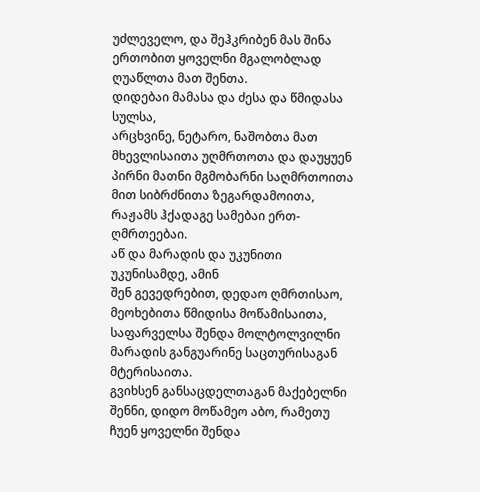უძლეველო, და შეჰკრიბენ მას შინა ერთობით ყოველნი მგალობლად ღუაწლთა მათ შენთა.
დიდებაი მამასა და ძესა და წმიდასა სულსა,
არცხვინე, ნეტარო, ნაშობთა მათ მხევლისაითა უღმრთოთა და დაუყუენ პირნი მათნი მგმობარნი საღმრთოითა მით სიბრძნითა ზეგარდამოითა, რაჟამს ჰქადაგე სამებაი ერთ-ღმრთეებაი.
აწ და მარადის და უკუნითი უკუნისამდე, ამინ
შენ გევედრებით, დედაო ღმრთისაო, მეოხებითა წმიდისა მოწამისაითა, საფარველსა შენდა მოლტოლვილნი მარადის განგუარინე საცთურისაგან მტერისაითა.
გვიხსენ განსაცდელთაგან მაქებელნი შენნი, დიდო მოწამეო აბო, რამეთუ ჩუენ ყოველნი შენდა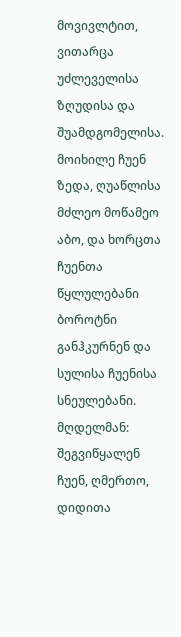მოვივლტით, ვითარცა უძლეველისა ზღუდისა და შუამდგომელისა.
მოიხილე ჩუენ ზედა, ღუაწლისა მძლეო მოწამეო აბო, და ხორცთა ჩუენთა წყლულებანი ბოროტნი განჰკურნენ და სულისა ჩუენისა სნეულებანი.
მღდელმან: შეგვიწყალენ ჩუენ, ღმერთო, დიდითა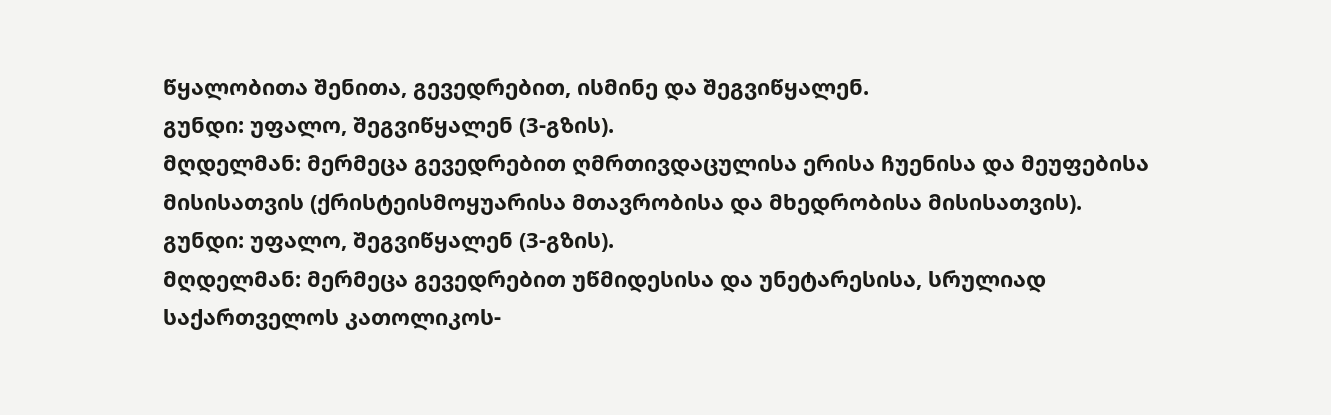წყალობითა შენითა, გევედრებით, ისმინე და შეგვიწყალენ.
გუნდი: უფალო, შეგვიწყალენ (3-გზის).
მღდელმან: მერმეცა გევედრებით ღმრთივდაცულისა ერისა ჩუენისა და მეუფებისა მისისათვის (ქრისტეისმოყუარისა მთავრობისა და მხედრობისა მისისათვის).
გუნდი: უფალო, შეგვიწყალენ (3-გზის).
მღდელმან: მერმეცა გევედრებით უწმიდესისა და უნეტარესისა, სრულიად საქართველოს კათოლიკოს-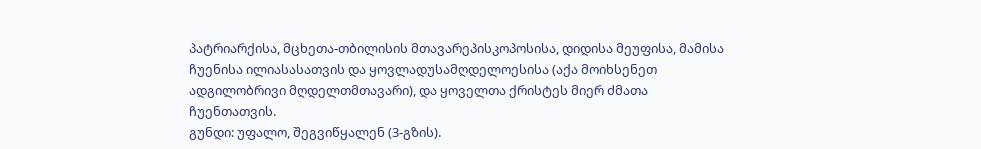პატრიარქისა, მცხეთა-თბილისის მთავარეპისკოპოსისა, დიდისა მეუფისა, მამისა ჩუენისა ილიასასათვის და ყოვლადუსამღდელოესისა (აქა მოიხსენეთ ადგილობრივი მღდელთმთავარი), და ყოველთა ქრისტეს მიერ ძმათა ჩუენთათვის.
გუნდი: უფალო, შეგვიწყალენ (3-გზის).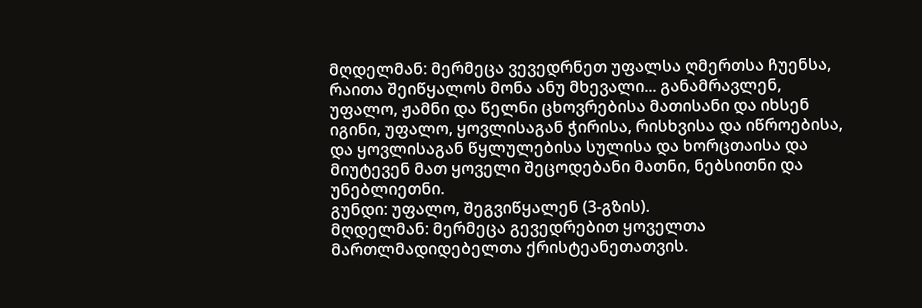მღდელმან: მერმეცა ვევედრნეთ უფალსა ღმერთსა ჩუენსა, რაითა შეიწყალოს მონა ანუ მხევალი... განამრავლენ, უფალო, ჟამნი და წელნი ცხოვრებისა მათისანი და იხსენ იგინი, უფალო, ყოვლისაგან ჭირისა, რისხვისა და იწროებისა, და ყოვლისაგან წყლულებისა სულისა და ხორცთაისა და მიუტევენ მათ ყოველი შეცოდებანი მათნი, ნებსითნი და უნებლიეთნი.
გუნდი: უფალო, შეგვიწყალენ (3-გზის).
მღდელმან: მერმეცა გევედრებით ყოველთა მართლმადიდებელთა ქრისტეანეთათვის.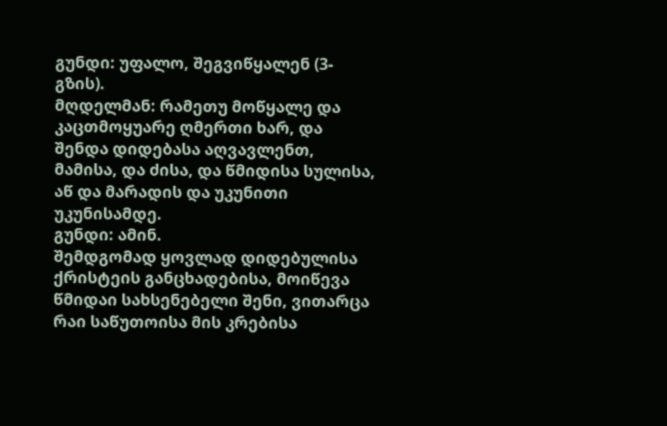გუნდი: უფალო, შეგვიწყალენ (3-გზის).
მღდელმან: რამეთუ მოწყალე და კაცთმოყუარე ღმერთი ხარ, და შენდა დიდებასა აღვავლენთ, მამისა, და ძისა, და წმიდისა სულისა, აწ და მარადის და უკუნითი უკუნისამდე.
გუნდი: ამინ.
შემდგომად ყოვლად დიდებულისა ქრისტეის განცხადებისა, მოიწევა წმიდაი სახსენებელი შენი, ვითარცა რაი საწუთოისა მის კრებისა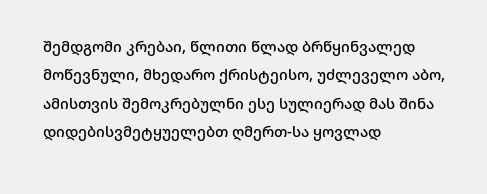შემდგომი კრებაი, წლითი წლად ბრწყინვალედ მოწევნული, მხედარო ქრისტეისო, უძლეველო აბო, ამისთვის შემოკრებულნი ესე სულიერად მას შინა დიდებისვმეტყუელებთ ღმერთ-სა ყოვლად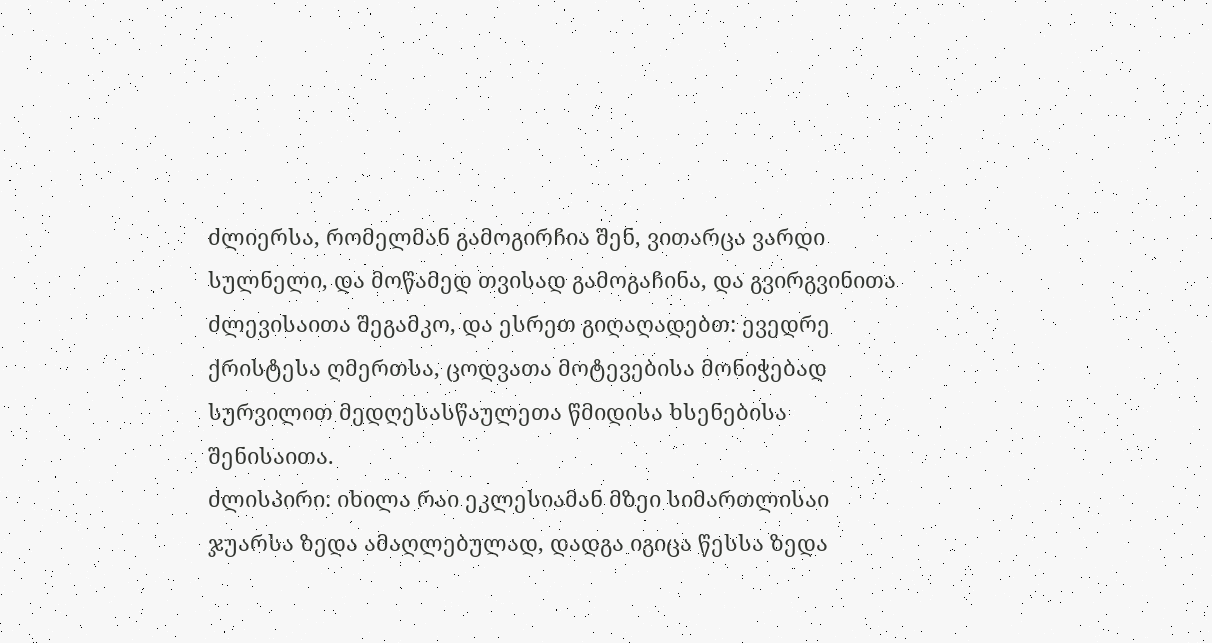ძლიერსა, რომელმან გამოგირჩია შენ, ვითარცა ვარდი სულნელი, და მოწამედ თვისად გამოგაჩინა, და გვირგვინითა ძლევისაითა შეგამკო, და ესრეთ გიღაღადებთ: ევედრე ქრისტესა ღმერთსა, ცოდვათა მოტევებისა მონიჭებად სურვილით მედღესასწაულეთა წმიდისა ხსენებისა შენისაითა.
ძლისპირი: იხილა რაი ეკლესიამან მზეი სიმართლისაი ჯუარსა ზედა ამაღლებულად, დადგა იგიცა წესსა ზედა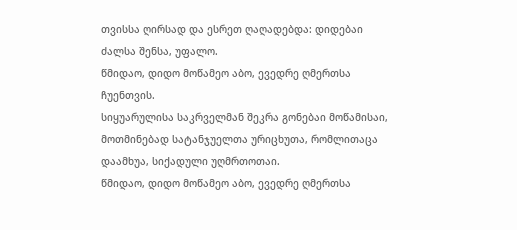თვისსა ღირსად და ესრეთ ღაღადებდა: დიდებაი ძალსა შენსა, უფალო.
წმიდაო, დიდო მოწამეო აბო, ევედრე ღმერთსა ჩუენთვის.
სიყუარულისა საკრველმან შეკრა გონებაი მოწამისაი, მოთმინებად სატანჯუელთა ურიცხუთა, რომლითაცა დაამხუა, სიქადული უღმრთოთაი.
წმიდაო, დიდო მოწამეო აბო, ევედრე ღმერთსა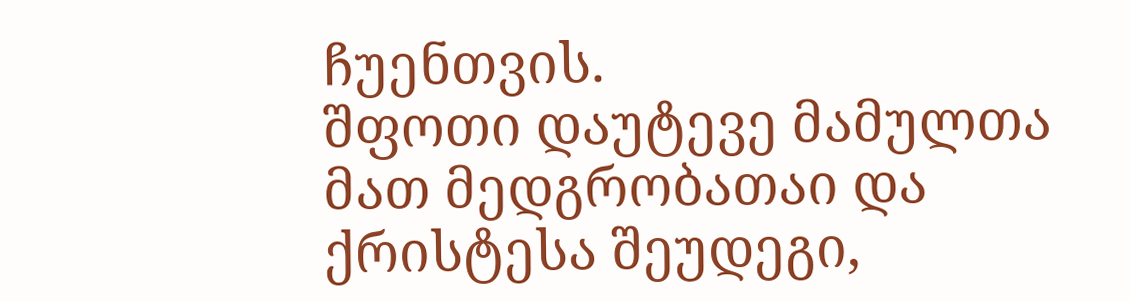ჩუენთვის.
შფოთი დაუტევე მამულთა მათ მედგრობათაი და ქრისტესა შეუდეგი,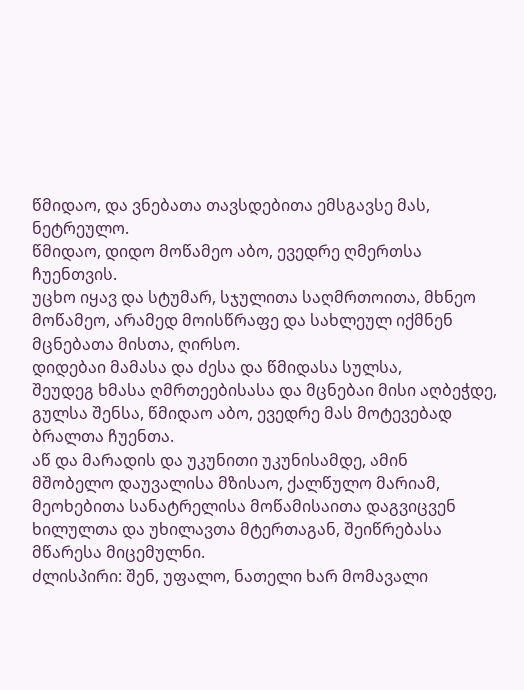წმიდაო, და ვნებათა თავსდებითა ემსგავსე მას, ნეტრეულო.
წმიდაო, დიდო მოწამეო აბო, ევედრე ღმერთსა ჩუენთვის.
უცხო იყავ და სტუმარ, სჯულითა საღმრთოითა, მხნეო მოწამეო, არამედ მოისწრაფე და სახლეულ იქმნენ მცნებათა მისთა, ღირსო.
დიდებაი მამასა და ძესა და წმიდასა სულსა,
შეუდეგ ხმასა ღმრთეებისასა და მცნებაი მისი აღბეჭდე, გულსა შენსა, წმიდაო აბო, ევედრე მას მოტევებად ბრალთა ჩუენთა.
აწ და მარადის და უკუნითი უკუნისამდე, ამინ
მშობელო დაუვალისა მზისაო, ქალწულო მარიამ, მეოხებითა სანატრელისა მოწამისაითა დაგვიცვენ ხილულთა და უხილავთა მტერთაგან, შეიწრებასა მწარესა მიცემულნი.
ძლისპირი: შენ, უფალო, ნათელი ხარ მომავალი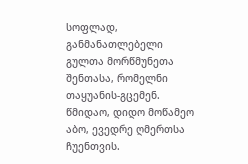სოფლად, განმანათლებელი გულთა მორწმუნეთა შენთასა, რომელნი თაყუანის-გცემენ.
წმიდაო, დიდო მოწამეო აბო, ევედრე ღმერთსა ჩუენთვის.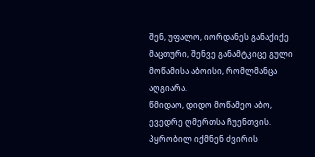შენ, უფალო, იორდანეს განაქიქე მაცთური, შენვე განამტკიცე გული მოწამისა აბოისი, რომლმანცა აღგიარა.
წმიდაო, დიდო მოწამეო აბო, ევედრე ღმერთსა ჩუენთვის.
პყრობილ იქმნენ ძვირის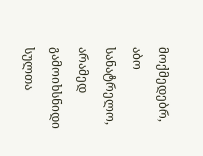მოქმედებრ, აბო სანატრელო, არამედ გამოიხსნიდი სულთა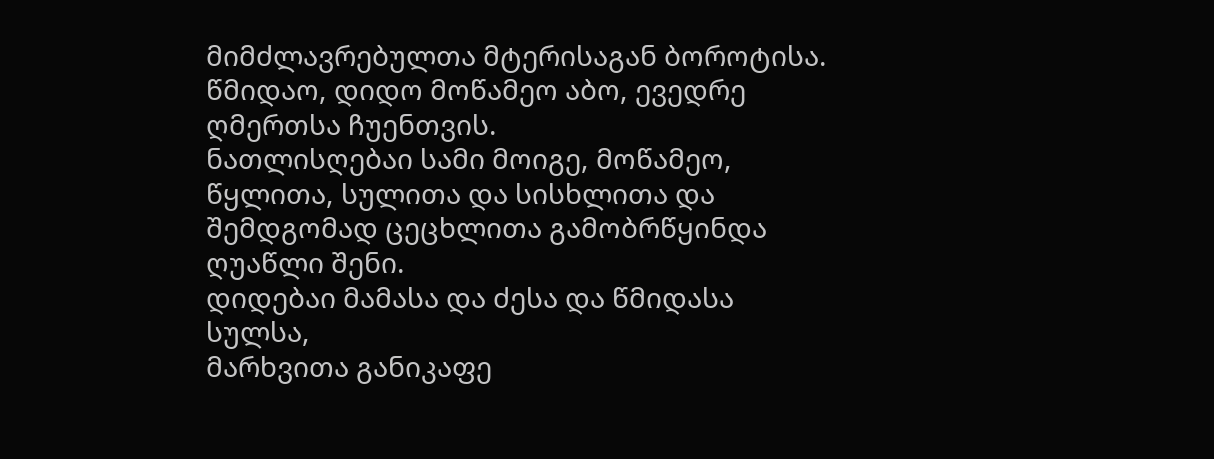მიმძლავრებულთა მტერისაგან ბოროტისა.
წმიდაო, დიდო მოწამეო აბო, ევედრე ღმერთსა ჩუენთვის.
ნათლისღებაი სამი მოიგე, მოწამეო, წყლითა, სულითა და სისხლითა და შემდგომად ცეცხლითა გამობრწყინდა ღუაწლი შენი.
დიდებაი მამასა და ძესა და წმიდასა სულსა,
მარხვითა განიკაფე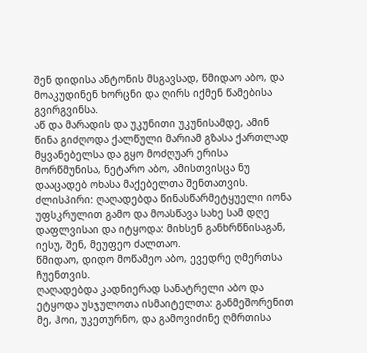შენ დიდისა ანტონის მსგავსად, წმიდაო აბო, და მოაკუდინენ ხორცნი და ღირს იქმენ წამებისა გვირგვინსა.
აწ და მარადის და უკუნითი უკუნისამდე, ამინ
წინა გიძღოდა ქალწული მარიამ გზასა ქართლად მყვანებელსა და გყო მოძღუარ ერისა მორწმუნისა, ნეტარო აბო, ამისთვისცა ნუ დააცადებ ოხასა მაქებელთა შენთათვის.
ძლისპირი: ღაღადებდა წინასწარმეტყუელი იონა უფსკრულით გამო და მოასწავა სახე სამ დღე დაფლვისაი და იტყოდა: მიხსენ განხრწნისაგან, იესუ, შენ, მეუფეო ძალთაო.
წმიდაო, დიდო მოწამეო აბო, ევედრე ღმერთსა ჩუენთვის.
ღაღადებდა კადნიერად სანატრელი აბო და ეტყოდა უსჯულოთა ისმაიტელთა: განმეშორენით მე, ჰოი, უკეთურნო, და გამოვიძინე ღმრთისა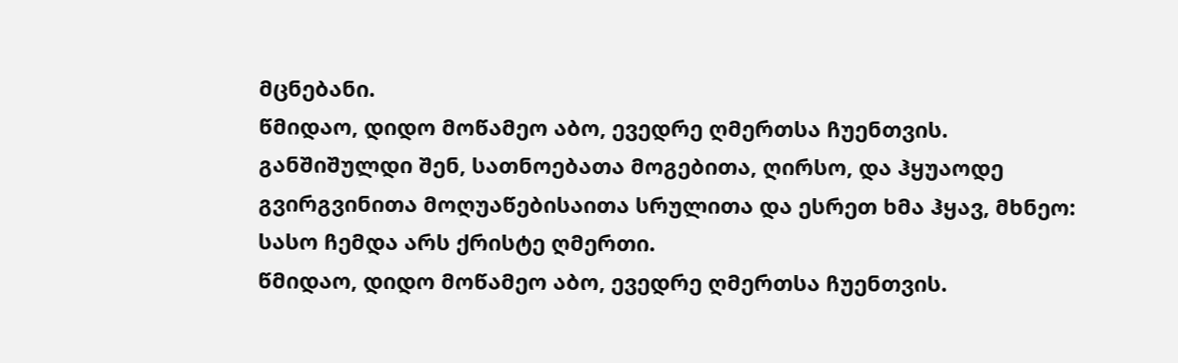მცნებანი.
წმიდაო, დიდო მოწამეო აბო, ევედრე ღმერთსა ჩუენთვის.
განშიშულდი შენ, სათნოებათა მოგებითა, ღირსო, და ჰყუაოდე გვირგვინითა მოღუაწებისაითა სრულითა და ესრეთ ხმა ჰყავ, მხნეო: სასო ჩემდა არს ქრისტე ღმერთი.
წმიდაო, დიდო მოწამეო აბო, ევედრე ღმერთსა ჩუენთვის.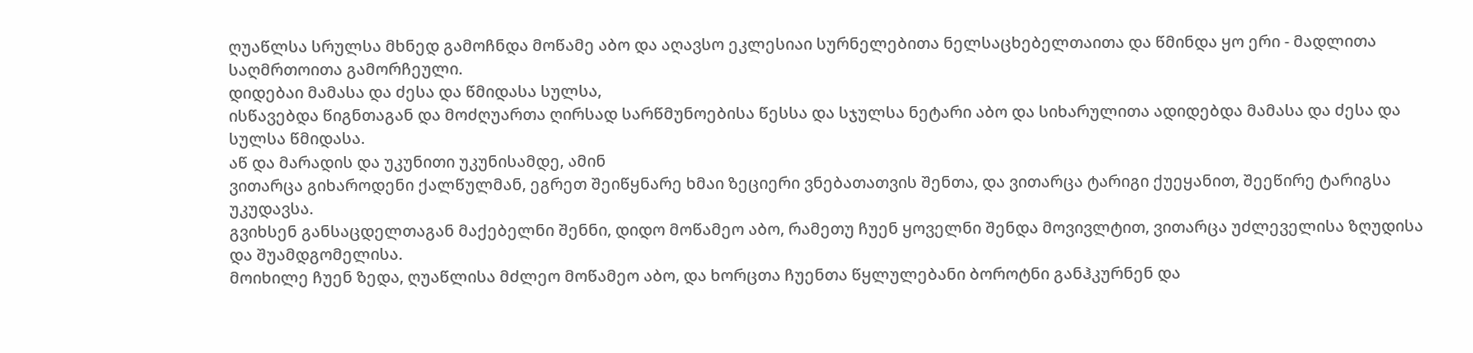ღუაწლსა სრულსა მხნედ გამოჩნდა მოწამე აბო და აღავსო ეკლესიაი სურნელებითა ნელსაცხებელთაითა და წმინდა ყო ერი - მადლითა საღმრთოითა გამორჩეული.
დიდებაი მამასა და ძესა და წმიდასა სულსა,
ისწავებდა წიგნთაგან და მოძღუართა ღირსად სარწმუნოებისა წესსა და სჯულსა ნეტარი აბო და სიხარულითა ადიდებდა მამასა და ძესა და სულსა წმიდასა.
აწ და მარადის და უკუნითი უკუნისამდე, ამინ
ვითარცა გიხაროდენი ქალწულმან, ეგრეთ შეიწყნარე ხმაი ზეციერი ვნებათათვის შენთა, და ვითარცა ტარიგი ქუეყანით, შეეწირე ტარიგსა უკუდავსა.
გვიხსენ განსაცდელთაგან მაქებელნი შენნი, დიდო მოწამეო აბო, რამეთუ ჩუენ ყოველნი შენდა მოვივლტით, ვითარცა უძლეველისა ზღუდისა და შუამდგომელისა.
მოიხილე ჩუენ ზედა, ღუაწლისა მძლეო მოწამეო აბო, და ხორცთა ჩუენთა წყლულებანი ბოროტნი განჰკურნენ და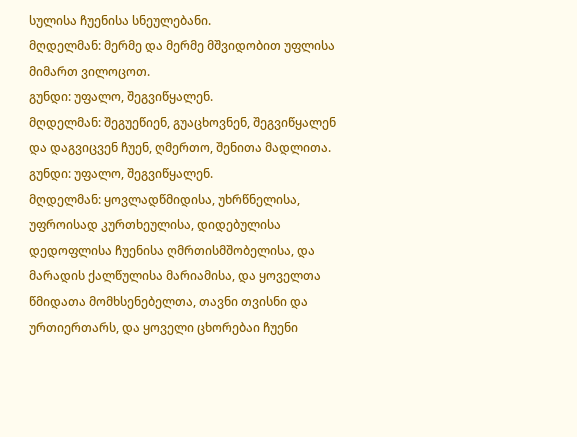სულისა ჩუენისა სნეულებანი.
მღდელმან: მერმე და მერმე მშვიდობით უფლისა მიმართ ვილოცოთ.
გუნდი: უფალო, შეგვიწყალენ.
მღდელმან: შეგუეწიენ, გუაცხოვნენ, შეგვიწყალენ და დაგვიცვენ ჩუენ, ღმერთო, შენითა მადლითა.
გუნდი: უფალო, შეგვიწყალენ.
მღდელმან: ყოვლადწმიდისა, უხრწნელისა, უფროისად კურთხეულისა, დიდებულისა დედოფლისა ჩუენისა ღმრთისმშობელისა, და მარადის ქალწულისა მარიამისა, და ყოველთა წმიდათა მომხსენებელთა, თავნი თვისნი და ურთიერთარს, და ყოველი ცხორებაი ჩუენი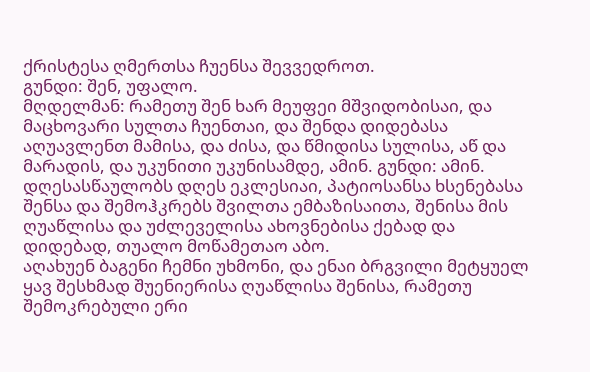ქრისტესა ღმერთსა ჩუენსა შევვედროთ.
გუნდი: შენ, უფალო.
მღდელმან: რამეთუ შენ ხარ მეუფეი მშვიდობისაი, და მაცხოვარი სულთა ჩუენთაი, და შენდა დიდებასა აღუავლენთ მამისა, და ძისა, და წმიდისა სულისა, აწ და მარადის, და უკუნითი უკუნისამდე, ამინ. გუნდი: ამინ.
დღესასწაულობს დღეს ეკლესიაი, პატიოსანსა ხსენებასა შენსა და შემოჰკრებს შვილთა ემბაზისაითა, შენისა მის ღუაწლისა და უძლეველისა ახოვნებისა ქებად და დიდებად, თუალო მოწამეთაო აბო.
აღახუენ ბაგენი ჩემნი უხმონი, და ენაი ბრგვილი მეტყუელ ყავ შესხმად შუენიერისა ღუაწლისა შენისა, რამეთუ შემოკრებული ერი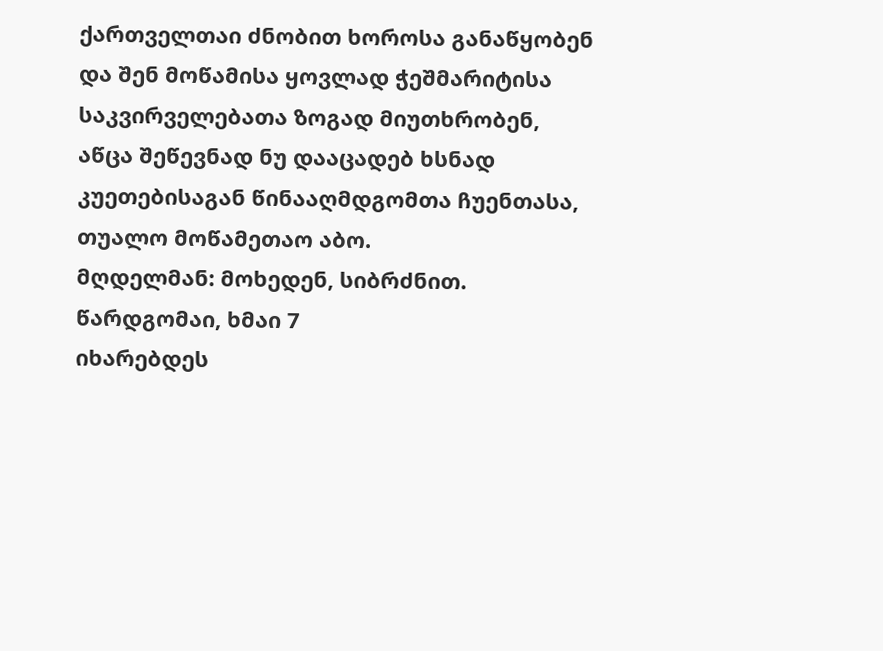ქართველთაი ძნობით ხოროსა განაწყობენ და შენ მოწამისა ყოვლად ჭეშმარიტისა საკვირველებათა ზოგად მიუთხრობენ, აწცა შეწევნად ნუ დააცადებ ხსნად კუეთებისაგან წინააღმდგომთა ჩუენთასა, თუალო მოწამეთაო აბო.
მღდელმან: მოხედენ, სიბრძნით. წარდგომაი, ხმაი 7
იხარებდეს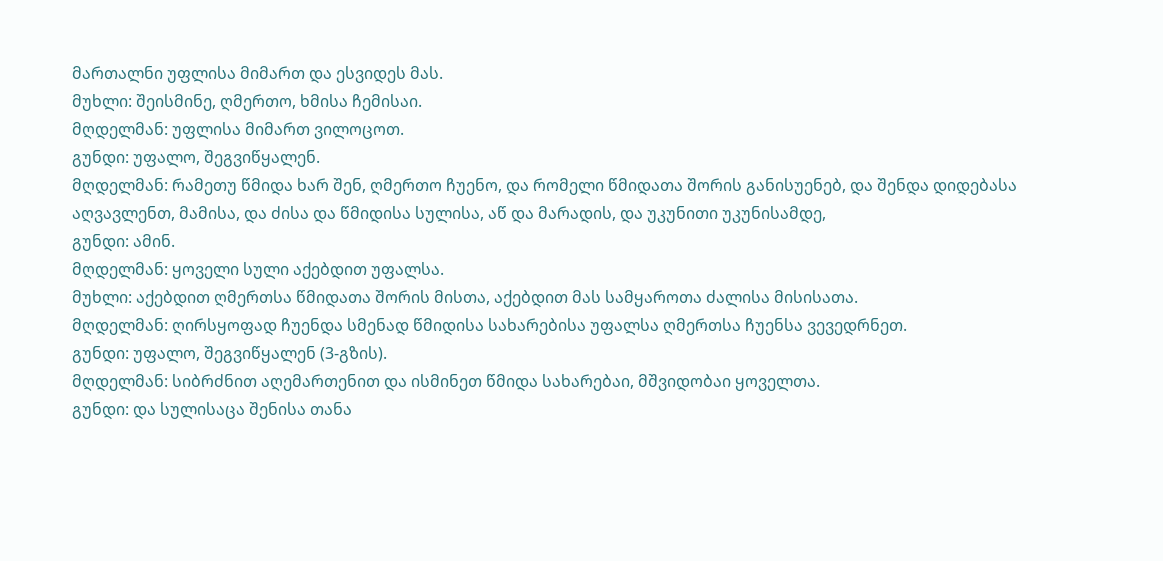მართალნი უფლისა მიმართ და ესვიდეს მას.
მუხლი: შეისმინე, ღმერთო, ხმისა ჩემისაი.
მღდელმან: უფლისა მიმართ ვილოცოთ.
გუნდი: უფალო, შეგვიწყალენ.
მღდელმან: რამეთუ წმიდა ხარ შენ, ღმერთო ჩუენო, და რომელი წმიდათა შორის განისუენებ, და შენდა დიდებასა აღვავლენთ, მამისა, და ძისა და წმიდისა სულისა, აწ და მარადის, და უკუნითი უკუნისამდე,
გუნდი: ამინ.
მღდელმან: ყოველი სული აქებდით უფალსა.
მუხლი: აქებდით ღმერთსა წმიდათა შორის მისთა, აქებდით მას სამყაროთა ძალისა მისისათა.
მღდელმან: ღირსყოფად ჩუენდა სმენად წმიდისა სახარებისა უფალსა ღმერთსა ჩუენსა ვევედრნეთ.
გუნდი: უფალო, შეგვიწყალენ (3-გზის).
მღდელმან: სიბრძნით აღემართენით და ისმინეთ წმიდა სახარებაი, მშვიდობაი ყოველთა.
გუნდი: და სულისაცა შენისა თანა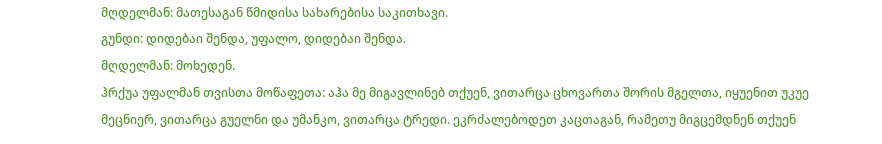მღდელმან: მათესაგან წმიდისა სახარებისა საკითხავი.
გუნდი: დიდებაი შენდა, უფალო, დიდებაი შენდა.
მღდელმან: მოხედენ.
ჰრქუა უფალმან თვისთა მოწაფეთა: აჰა მე მიგავლინებ თქუენ, ვითარცა ცხოვართა შორის მგელთა, იყუენით უკუე მეცნიერ, ვითარცა გუელნი და უმანკო, ვითარცა ტრედი. ეკრძალებოდეთ კაცთაგან, რამეთუ მიგცემდნენ თქუენ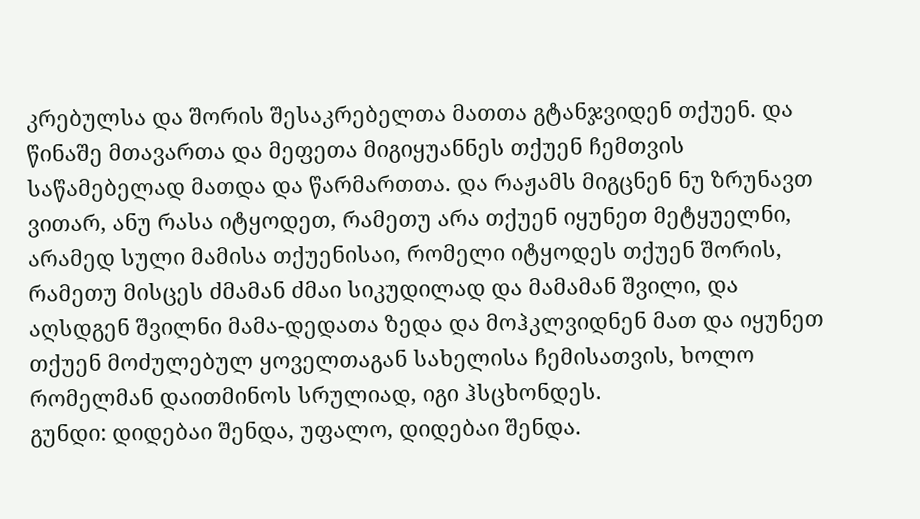კრებულსა და შორის შესაკრებელთა მათთა გტანჯვიდენ თქუენ. და წინაშე მთავართა და მეფეთა მიგიყუანნეს თქუენ ჩემთვის საწამებელად მათდა და წარმართთა. და რაჟამს მიგცნენ ნუ ზრუნავთ ვითარ, ანუ რასა იტყოდეთ, რამეთუ არა თქუენ იყუნეთ მეტყუელნი, არამედ სული მამისა თქუენისაი, რომელი იტყოდეს თქუენ შორის, რამეთუ მისცეს ძმამან ძმაი სიკუდილად და მამამან შვილი, და აღსდგენ შვილნი მამა-დედათა ზედა და მოჰკლვიდნენ მათ და იყუნეთ თქუენ მოძულებულ ყოველთაგან სახელისა ჩემისათვის, ხოლო რომელმან დაითმინოს სრულიად, იგი ჰსცხონდეს.
გუნდი: დიდებაი შენდა, უფალო, დიდებაი შენდა.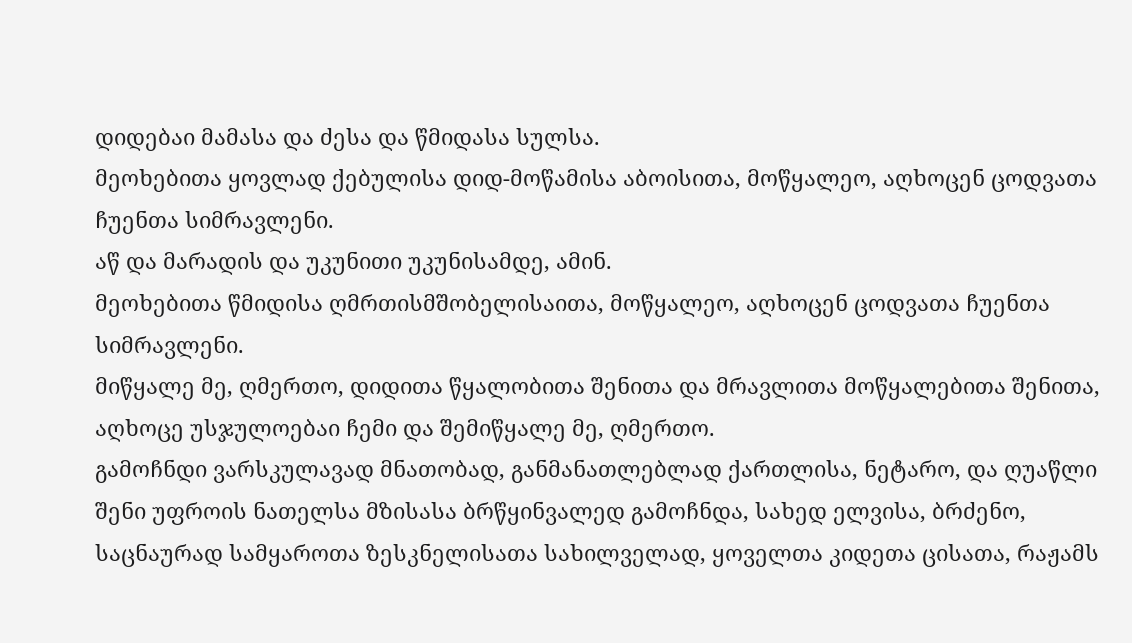დიდებაი მამასა და ძესა და წმიდასა სულსა.
მეოხებითა ყოვლად ქებულისა დიდ-მოწამისა აბოისითა, მოწყალეო, აღხოცენ ცოდვათა ჩუენთა სიმრავლენი.
აწ და მარადის და უკუნითი უკუნისამდე, ამინ.
მეოხებითა წმიდისა ღმრთისმშობელისაითა, მოწყალეო, აღხოცენ ცოდვათა ჩუენთა სიმრავლენი.
მიწყალე მე, ღმერთო, დიდითა წყალობითა შენითა და მრავლითა მოწყალებითა შენითა, აღხოცე უსჯულოებაი ჩემი და შემიწყალე მე, ღმერთო.
გამოჩნდი ვარსკულავად მნათობად, განმანათლებლად ქართლისა, ნეტარო, და ღუაწლი შენი უფროის ნათელსა მზისასა ბრწყინვალედ გამოჩნდა, სახედ ელვისა, ბრძენო, საცნაურად სამყაროთა ზესკნელისათა სახილველად, ყოველთა კიდეთა ცისათა, რაჟამს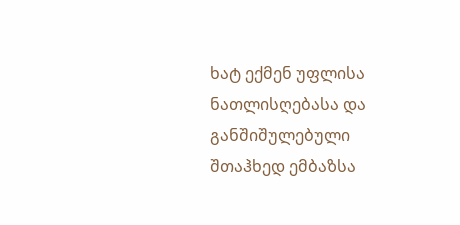ხატ ექმენ უფლისა ნათლისღებასა და განშიშულებული შთაჰხედ ემბაზსა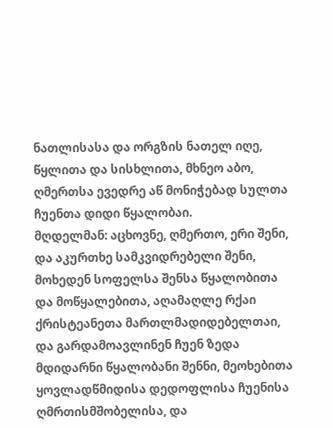ნათლისასა და ორგზის ნათელ იღე, წყლითა და სისხლითა, მხნეო აბო, ღმერთსა ევედრე აწ მონიჭებად სულთა ჩუენთა დიდი წყალობაი.
მღდელმან: აცხოვნე, ღმერთო, ერი შენი, და აკურთხე სამკვიდრებელი შენი, მოხედენ სოფელსა შენსა წყალობითა და მოწყალებითა, აღამაღლე რქაი ქრისტეანეთა მართლმადიდებელთაი, და გარდამოავლინენ ჩუენ ზედა მდიდარნი წყალობანი შენნი, მეოხებითა ყოვლადწმიდისა დედოფლისა ჩუენისა ღმრთისმშობელისა, და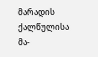მარადის ქალწულისა მა-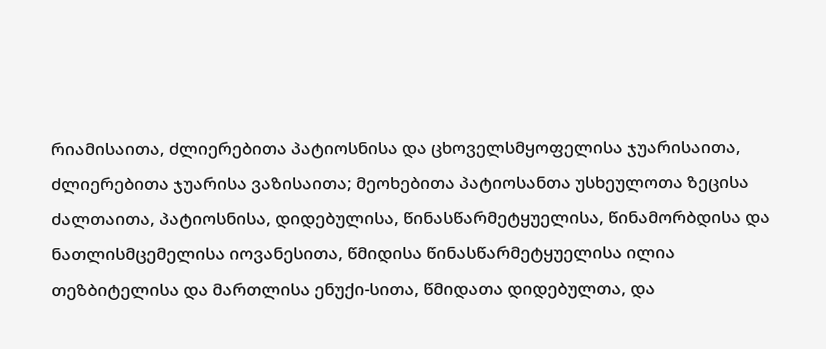რიამისაითა, ძლიერებითა პატიოსნისა და ცხოველსმყოფელისა ჯუარისაითა, ძლიერებითა ჯუარისა ვაზისაითა; მეოხებითა პატიოსანთა უსხეულოთა ზეცისა ძალთაითა, პატიოსნისა, დიდებულისა, წინასწარმეტყუელისა, წინამორბდისა და ნათლისმცემელისა იოვანესითა, წმიდისა წინასწარმეტყუელისა ილია თეზბიტელისა და მართლისა ენუქი-სითა, წმიდათა დიდებულთა, და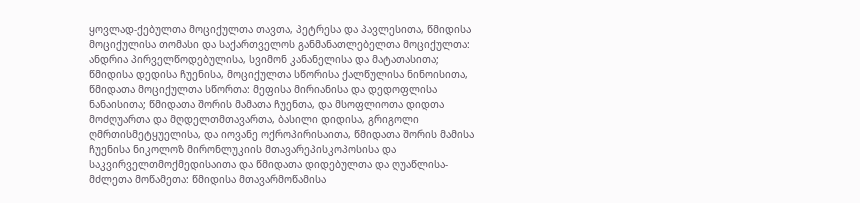ყოვლად-ქებულთა მოციქულთა თავთა, პეტრესა და პავლესითა, წმიდისა მოციქულისა თომასი და საქართველოს განმანათლებელთა მოციქულთა: ანდრია პირველწოდებულისა, სვიმონ კანანელისა და მატათასითა; წმიდისა დედისა ჩუენისა, მოციქულთა სწორისა ქალწულისა ნინოისითა, წმიდათა მოციქულთა სწორთა: მეფისა მირიანისა და დედოფლისა ნანაისითა; წმიდათა შორის მამათა ჩუენთა, და მსოფლიოთა დიდთა მოძღუართა და მღდელთმთავართა, ბასილი დიდისა, გრიგოლი ღმრთისმეტყუელისა, და იოვანე ოქროპირისაითა, წმიდათა შორის მამისა ჩუენისა ნიკოლოზ მირონლუკიის მთავარეპისკოპოსისა და საკვირველთმოქმედისაითა და წმიდათა დიდებულთა და ღუაწლისა-მძლეთა მოწამეთა: წმიდისა მთავარმოწამისა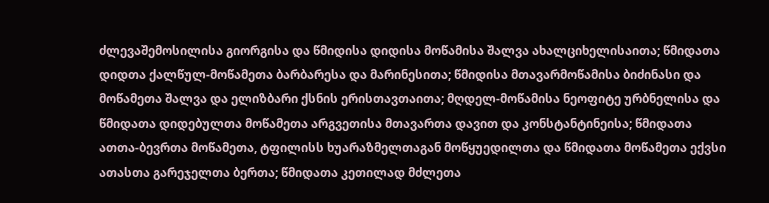ძლევაშემოსილისა გიორგისა და წმიდისა დიდისა მოწამისა შალვა ახალციხელისაითა; წმიდათა დიდთა ქალწულ-მოწამეთა ბარბარესა და მარინესითა; წმიდისა მთავარმოწამისა ბიძინასი და მოწამეთა შალვა და ელიზბარი ქსნის ერისთავთაითა; მღდელ-მოწამისა ნეოფიტე ურბნელისა და წმიდათა დიდებულთა მოწამეთა არგვეთისა მთავართა დავით და კონსტანტინეისა; წმიდათა ათთა-ბევრთა მოწამეთა, ტფილისს ხუარაზმელთაგან მოწყუედილთა და წმიდათა მოწამეთა ექვსი ათასთა გარეჯელთა ბერთა; წმიდათა კეთილად მძლეთა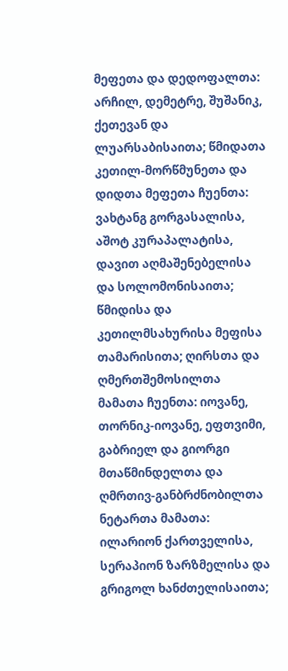მეფეთა და დედოფალთა: არჩილ, დემეტრე, შუშანიკ, ქეთევან და ლუარსაბისაითა; წმიდათა კეთილ-მორწმუნეთა და დიდთა მეფეთა ჩუენთა: ვახტანგ გორგასალისა, აშოტ კურაპალატისა, დავით აღმაშენებელისა და სოლომონისაითა; წმიდისა და კეთილმსახურისა მეფისა თამარისითა; ღირსთა და ღმერთშემოსილთა მამათა ჩუენთა: იოვანე, თორნიკ-იოვანე, ეფთვიმი, გაბრიელ და გიორგი მთაწმინდელთა და ღმრთივ-განბრძნობილთა ნეტართა მამათა: ილარიონ ქართველისა, სერაპიონ ზარზმელისა და გრიგოლ ხანძთელისაითა;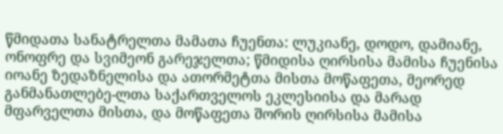წმიდათა სანატრელთა მამათა ჩუენთა: ლუკიანე, დოდო, დამიანე, ონოფრე და სვიმეონ გარეჯელთა; წმიდისა ღირსისა მამისა ჩუენისა იოანე ზედაზნელისა და ათორმეტთა მისთა მოწაფეთა, მეორედ განმანათლებე-ლთა საქართველოს ეკლესიისა და მარად მფარველთა მისთა, და მოწაფეთა შორის ღირსისა მამისა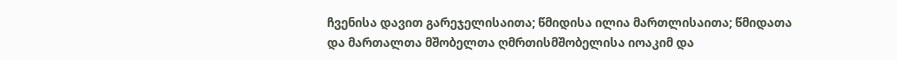ჩვენისა დავით გარეჯელისაითა; წმიდისა ილია მართლისაითა; წმიდათა და მართალთა მშობელთა ღმრთისმშობელისა იოაკიმ და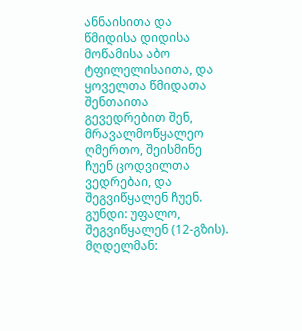ანნაისითა და წმიდისა დიდისა მოწამისა აბო ტფილელისაითა, და ყოველთა წმიდათა შენთაითა გევედრებით შენ, მრავალმოწყალეო ღმერთო, შეისმინე ჩუენ ცოდვილთა ვედრებაი, და შეგვიწყალენ ჩუენ.
გუნდი: უფალო, შეგვიწყალენ (12-გზის).
მღდელმან: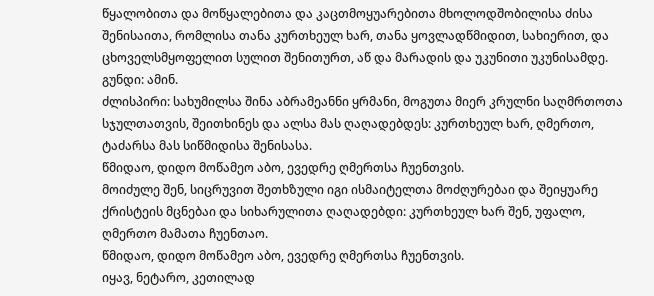წყალობითა და მოწყალებითა და კაცთმოყუარებითა მხოლოდშობილისა ძისა შენისაითა, რომლისა თანა კურთხეულ ხარ, თანა ყოვლადწმიდით, სახიერით, და ცხოველსმყოფელით სულით შენითურთ, აწ და მარადის და უკუნითი უკუნისამდე.
გუნდი: ამინ.
ძლისპირი: სახუმილსა შინა აბრამეანნი ყრმანი, მოგუთა მიერ კრულნი საღმრთოთა სჯულთათვის, შეითხინეს და ალსა მას ღაღადებდეს: კურთხეულ ხარ, ღმერთო, ტაძარსა მას სიწმიდისა შენისასა.
წმიდაო, დიდო მოწამეო აბო, ევედრე ღმერთსა ჩუენთვის.
მოიძულე შენ, სიცრუვით შეთხზული იგი ისმაიტელთა მოძღურებაი და შეიყუარე ქრისტეის მცნებაი და სიხარულითა ღაღადებდი: კურთხეულ ხარ შენ, უფალო, ღმერთო მამათა ჩუენთაო.
წმიდაო, დიდო მოწამეო აბო, ევედრე ღმერთსა ჩუენთვის.
იყავ, ნეტარო, კეთილად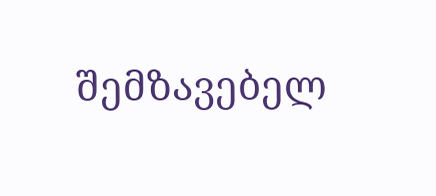შემზავებელ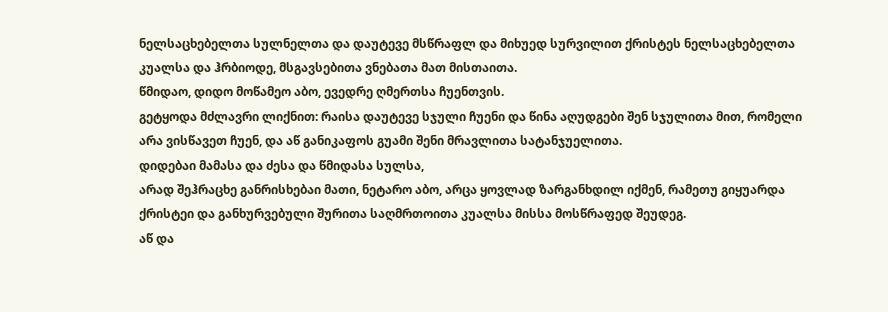ნელსაცხებელთა სულნელთა და დაუტევე მსწრაფლ და მიხუედ სურვილით ქრისტეს ნელსაცხებელთა კუალსა და ჰრბიოდე, მსგავსებითა ვნებათა მათ მისთაითა.
წმიდაო, დიდო მოწამეო აბო, ევედრე ღმერთსა ჩუენთვის.
გეტყოდა მძლავრი ლიქნით: რაისა დაუტევე სჯული ჩუენი და წინა აღუდგები შენ სჯულითა მით, რომელი არა ვისწავეთ ჩუენ, და აწ განიკაფოს გუამი შენი მრავლითა სატანჯუელითა.
დიდებაი მამასა და ძესა და წმიდასა სულსა,
არად შეჰრაცხე განრისხებაი მათი, ნეტარო აბო, არცა ყოვლად ზარგანხდილ იქმენ, რამეთუ გიყუარდა ქრისტეი და განხურვებული შურითა საღმრთოითა კუალსა მისსა მოსწრაფედ შეუდეგ.
აწ და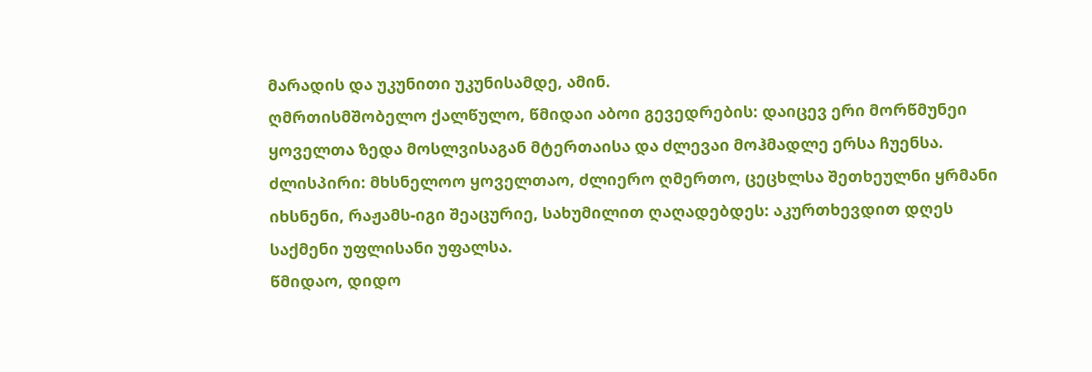მარადის და უკუნითი უკუნისამდე, ამინ.
ღმრთისმშობელო ქალწულო, წმიდაი აბოი გევედრების: დაიცევ ერი მორწმუნეი ყოველთა ზედა მოსლვისაგან მტერთაისა და ძლევაი მოჰმადლე ერსა ჩუენსა.
ძლისპირი: მხსნელოო ყოველთაო, ძლიერო ღმერთო, ცეცხლსა შეთხეულნი ყრმანი იხსნენი, რაჟამს-იგი შეაცურიე, სახუმილით ღაღადებდეს: აკურთხევდით დღეს საქმენი უფლისანი უფალსა.
წმიდაო, დიდო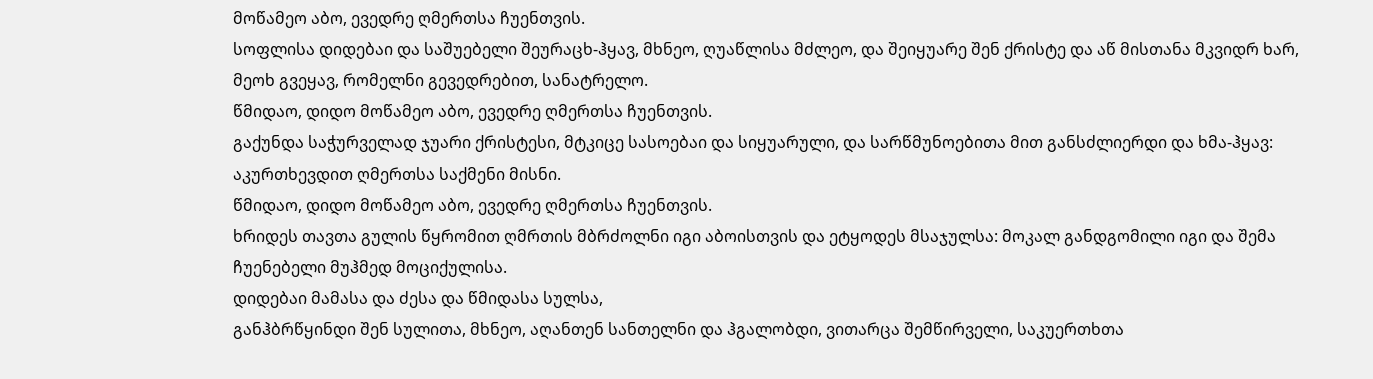მოწამეო აბო, ევედრე ღმერთსა ჩუენთვის.
სოფლისა დიდებაი და საშუებელი შეურაცხ-ჰყავ, მხნეო, ღუაწლისა მძლეო, და შეიყუარე შენ ქრისტე და აწ მისთანა მკვიდრ ხარ, მეოხ გვეყავ, რომელნი გევედრებით, სანატრელო.
წმიდაო, დიდო მოწამეო აბო, ევედრე ღმერთსა ჩუენთვის.
გაქუნდა საჭურველად ჯუარი ქრისტესი, მტკიცე სასოებაი და სიყუარული, და სარწმუნოებითა მით განსძლიერდი და ხმა-ჰყავ: აკურთხევდით ღმერთსა საქმენი მისნი.
წმიდაო, დიდო მოწამეო აბო, ევედრე ღმერთსა ჩუენთვის.
ხრიდეს თავთა გულის წყრომით ღმრთის მბრძოლნი იგი აბოისთვის და ეტყოდეს მსაჯულსა: მოკალ განდგომილი იგი და შემა ჩუენებელი მუჰმედ მოციქულისა.
დიდებაი მამასა და ძესა და წმიდასა სულსა,
განჰბრწყინდი შენ სულითა, მხნეო, აღანთენ სანთელნი და ჰგალობდი, ვითარცა შემწირველი, საკუერთხთა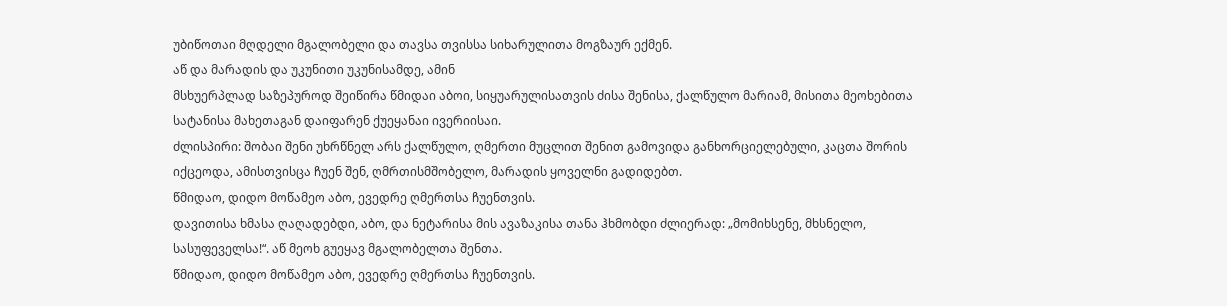უბიწოთაი მღდელი მგალობელი და თავსა თვისსა სიხარულითა მოგზაურ ექმენ.
აწ და მარადის და უკუნითი უკუნისამდე, ამინ
მსხუერპლად საზეპუროდ შეიწირა წმიდაი აბოი, სიყუარულისათვის ძისა შენისა, ქალწულო მარიამ, მისითა მეოხებითა სატანისა მახეთაგან დაიფარენ ქუეყანაი ივერიისაი.
ძლისპირი: შობაი შენი უხრწნელ არს ქალწულო, ღმერთი მუცლით შენით გამოვიდა განხორციელებული, კაცთა შორის იქცეოდა, ამისთვისცა ჩუენ შენ, ღმრთისმშობელო, მარადის ყოველნი გადიდებთ.
წმიდაო, დიდო მოწამეო აბო, ევედრე ღმერთსა ჩუენთვის.
დავითისა ხმასა ღაღადებდი, აბო, და ნეტარისა მის ავაზაკისა თანა ჰხმობდი ძლიერად: „მომიხსენე, მხსნელო, სასუფეველსა!“. აწ მეოხ გუეყავ მგალობელთა შენთა.
წმიდაო, დიდო მოწამეო აბო, ევედრე ღმერთსა ჩუენთვის.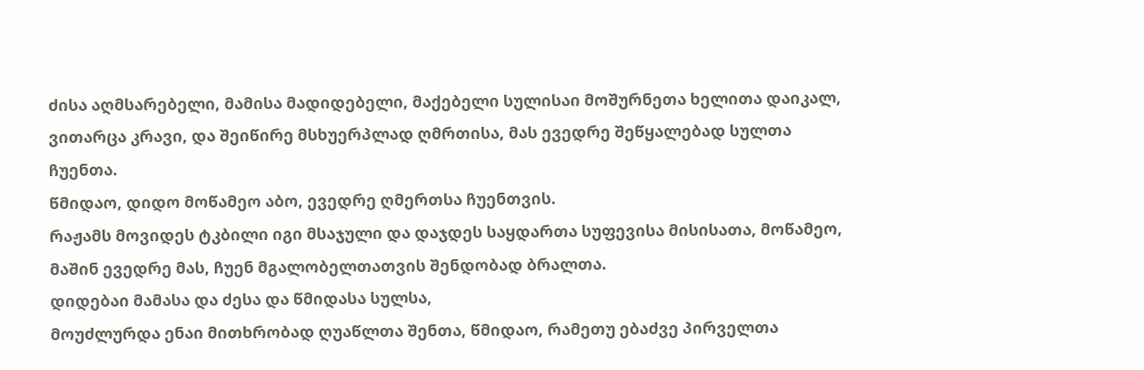ძისა აღმსარებელი, მამისა მადიდებელი, მაქებელი სულისაი მოშურნეთა ხელითა დაიკალ, ვითარცა კრავი, და შეიწირე მსხუერპლად ღმრთისა, მას ევედრე შეწყალებად სულთა ჩუენთა.
წმიდაო, დიდო მოწამეო აბო, ევედრე ღმერთსა ჩუენთვის.
რაჟამს მოვიდეს ტკბილი იგი მსაჯული და დაჯდეს საყდართა სუფევისა მისისათა, მოწამეო, მაშინ ევედრე მას, ჩუენ მგალობელთათვის შენდობად ბრალთა.
დიდებაი მამასა და ძესა და წმიდასა სულსა,
მოუძლურდა ენაი მითხრობად ღუაწლთა შენთა, წმიდაო, რამეთუ ებაძვე პირველთა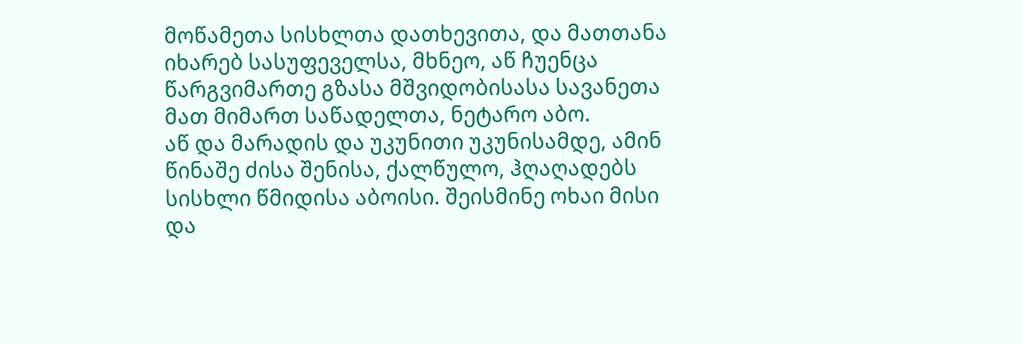მოწამეთა სისხლთა დათხევითა, და მათთანა იხარებ სასუფეველსა, მხნეო, აწ ჩუენცა წარგვიმართე გზასა მშვიდობისასა სავანეთა მათ მიმართ საწადელთა, ნეტარო აბო.
აწ და მარადის და უკუნითი უკუნისამდე, ამინ
წინაშე ძისა შენისა, ქალწულო, ჰღაღადებს სისხლი წმიდისა აბოისი. შეისმინე ოხაი მისი და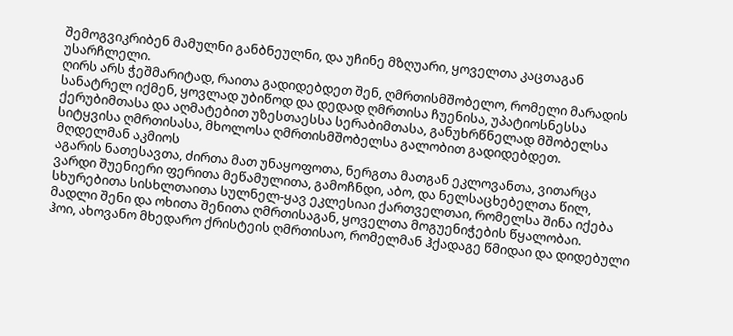შემოგვიკრიბენ მამულნი განბნეულნი, და უჩინე მზღუარი, ყოველთა კაცთაგან უსარჩლელი.
ღირს არს ჭეშმარიტად, რაითა გადიდებდეთ შენ, ღმრთისმშობელო, რომელი მარადის სანატრელ იქმენ, ყოვლად უბიწოდ და დედად ღმრთისა ჩუენისა, უპატიოსნესსა ქერუბიმთასა და აღმატებით უზესთაესსა სერაბიმთასა, განუხრწნელად მშობელსა სიტყვისა ღმრთისასა, მხოლოსა ღმრთისმშობელსა გალობით გადიდებდეთ.
მღდელმან აკმიოს
აგარის ნათესავთა, ძირთა მათ უნაყოფოთა, ნერგთა მათგან ეკლოვანთა, ვითარცა ვარდი შუენიერი ფერითა მეწამულითა, გამოჩნდი, აბო, და ნელსაცხებელთა წილ, სხურებითა სისხლთაითა სულნელ-ყავ ეკლესიაი ქართველთაი, რომელსა შინა იქება მადლი შენი და ოხითა შენითა ღმრთისაგან, ყოველთა მოგუენიჭების წყალობაი.
ჰოი, ახოვანო მხედარო ქრისტეის ღმრთისაო, რომელმან ჰქადაგე წმიდაი და დიდებული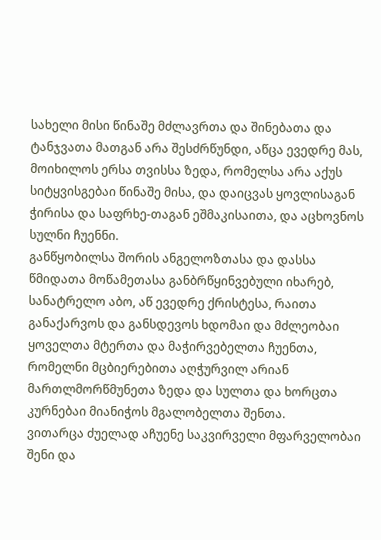სახელი მისი წინაშე მძლავრთა და შინებათა და ტანჯვათა მათგან არა შესძრწუნდი, აწცა ევედრე მას, მოიხილოს ერსა თვისსა ზედა, რომელსა არა აქუს სიტყვისგებაი წინაშე მისა, და დაიცვას ყოვლისაგან ჭირისა და საფრხე-თაგან ეშმაკისაითა, და აცხოვნოს სულნი ჩუენნი.
განწყობილსა შორის ანგელოზთასა და დასსა წმიდათა მოწამეთასა განბრწყინვებული იხარებ, სანატრელო აბო, აწ ევედრე ქრისტესა, რაითა განაქარვოს და განსდევოს ხდომაი და მძლეობაი ყოველთა მტერთა და მაჭირვებელთა ჩუენთა, რომელნი მცბიერებითა აღჭურვილ არიან მართლმორწმუნეთა ზედა და სულთა და ხორცთა კურნებაი მიანიჭოს მგალობელთა შენთა.
ვითარცა ძუელად აჩუენე საკვირველი მფარველობაი შენი და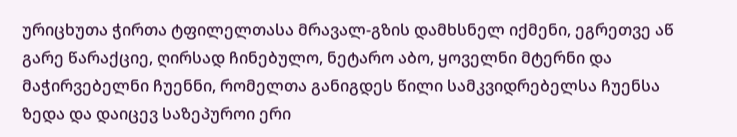ურიცხუთა ჭირთა ტფილელთასა მრავალ-გზის დამხსნელ იქმენი, ეგრეთვე აწ გარე წარაქციე, ღირსად ჩინებულო, ნეტარო აბო, ყოველნი მტერნი და მაჭირვებელნი ჩუენნი, რომელთა განიგდეს წილი სამკვიდრებელსა ჩუენსა ზედა და დაიცევ საზეპუროი ერი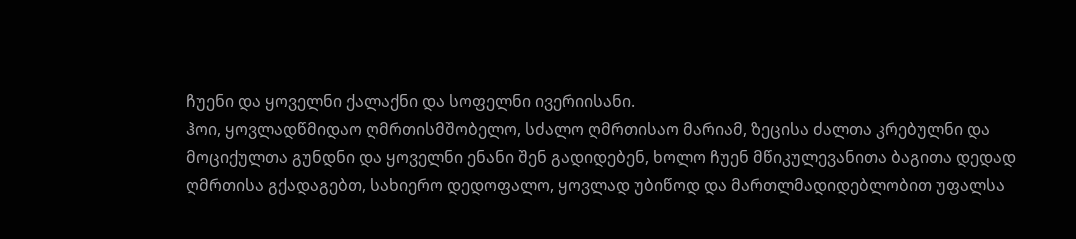ჩუენი და ყოველნი ქალაქნი და სოფელნი ივერიისანი.
ჰოი, ყოვლადწმიდაო ღმრთისმშობელო, სძალო ღმრთისაო მარიამ, ზეცისა ძალთა კრებულნი და მოციქულთა გუნდნი და ყოველნი ენანი შენ გადიდებენ, ხოლო ჩუენ მწიკულევანითა ბაგითა დედად ღმრთისა გქადაგებთ, სახიერო დედოფალო, ყოვლად უბიწოდ და მართლმადიდებლობით უფალსა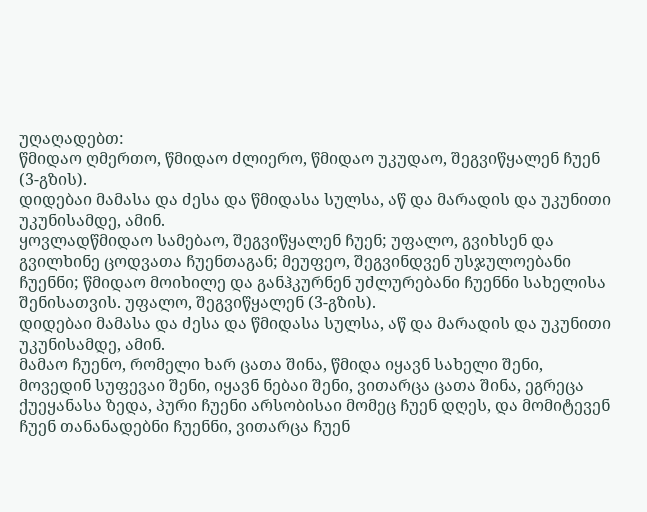უღაღადებთ:
წმიდაო ღმერთო, წმიდაო ძლიერო, წმიდაო უკუდაო, შეგვიწყალენ ჩუენ (3-გზის).
დიდებაი მამასა და ძესა და წმიდასა სულსა, აწ და მარადის და უკუნითი უკუნისამდე, ამინ.
ყოვლადწმიდაო სამებაო, შეგვიწყალენ ჩუენ; უფალო, გვიხსენ და გვილხინე ცოდვათა ჩუენთაგან; მეუფეო, შეგვინდვენ უსჯულოებანი ჩუენნი; წმიდაო მოიხილე და განჰკურნენ უძლურებანი ჩუენნი სახელისა შენისათვის. უფალო, შეგვიწყალენ (3-გზის).
დიდებაი მამასა და ძესა და წმიდასა სულსა, აწ და მარადის და უკუნითი უკუნისამდე, ამინ.
მამაო ჩუენო, რომელი ხარ ცათა შინა, წმიდა იყავნ სახელი შენი, მოვედინ სუფევაი შენი, იყავნ ნებაი შენი, ვითარცა ცათა შინა, ეგრეცა ქუეყანასა ზედა, პური ჩუენი არსობისაი მომეც ჩუენ დღეს, და მომიტევენ ჩუენ თანანადებნი ჩუენნი, ვითარცა ჩუენ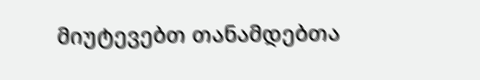მიუტევებთ თანამდებთა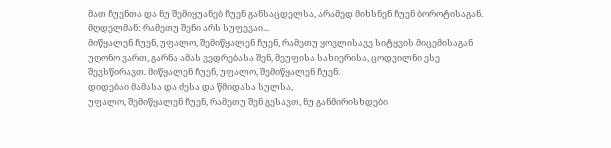მათ ჩუენთა და ნუ შემიყუანებ ჩუენ განსაცდელსა, არამედ მიხსნენ ჩუენ ბოროტისაგან.
მღდელმან: რამეთუ შენი არს სუფევაი...
მიწყალენ ჩუენ, უფალო, შემიწყალენ ჩუენ, რამეთუ ყოვლისავე სიტყვის მიცემისაგან უღონო ვართ, გარნა ამას ვედრებასა შენ, მეუფისა სახიერისა, ცოდვილნი ესე შევსწირავთ. მიწყალენ ჩუენ, უფალო, შემიწყალენ ჩუენ.
დიდებაი მამასა და ძესა და წმიდასა სულსა,
უფალო, შემიწყალენ ჩუენ, რამეთუ შენ გესავთ, ნუ განმირისხდები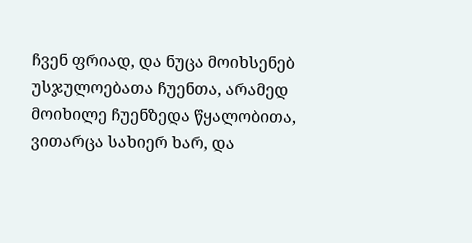ჩვენ ფრიად, და ნუცა მოიხსენებ უსჯულოებათა ჩუენთა, არამედ მოიხილე ჩუენზედა წყალობითა, ვითარცა სახიერ ხარ, და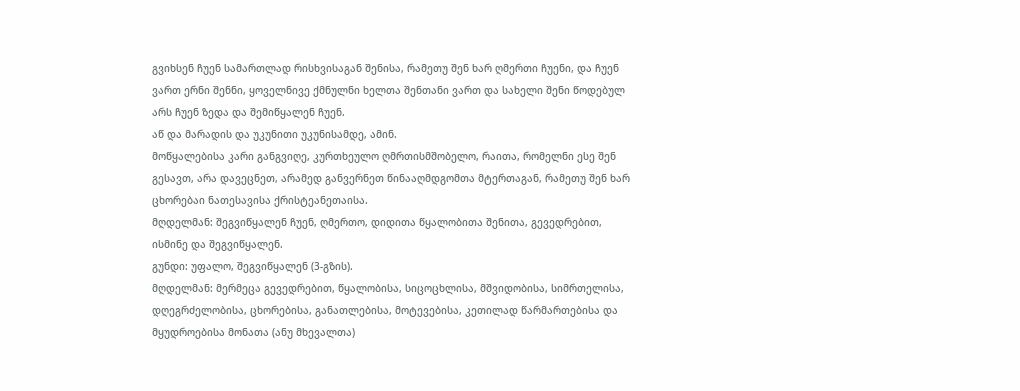გვიხსენ ჩუენ სამართლად რისხვისაგან შენისა, რამეთუ შენ ხარ ღმერთი ჩუენი, და ჩუენ ვართ ერნი შენნი, ყოველნივე ქმნულნი ხელთა შენთანი ვართ და სახელი შენი წოდებულ არს ჩუენ ზედა და შემიწყალენ ჩუენ.
აწ და მარადის და უკუნითი უკუნისამდე, ამინ.
მოწყალებისა კარი განგვიღე, კურთხეულო ღმრთისმშობელო, რაითა, რომელნი ესე შენ გესავთ, არა დავეცნეთ, არამედ განვერნეთ წინააღმდგომთა მტერთაგან, რამეთუ შენ ხარ ცხორებაი ნათესავისა ქრისტეანეთაისა.
მღდელმან: შეგვიწყალენ ჩუენ, ღმერთო, დიდითა წყალობითა შენითა, გევედრებით, ისმინე და შეგვიწყალენ.
გუნდი: უფალო, შეგვიწყალენ (3-გზის).
მღდელმან: მერმეცა გევედრებით, წყალობისა, სიცოცხლისა, მშვიდობისა, სიმრთელისა, დღეგრძელობისა, ცხორებისა, განათლებისა, მოტევებისა, კეთილად წარმართებისა და მყუდროებისა მონათა (ანუ მხევალთა)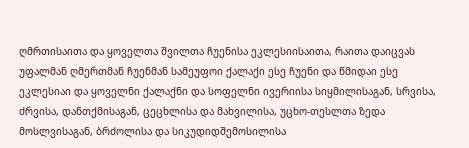ღმრთისაითა და ყოველთა შვილთა ჩუენისა ეკლესიისაითა, რაითა დაიცვას უფალმან ღმერთმან ჩუენმან სამეუფოი ქალაქი ესე ჩუენი და წმიდაი ესე ეკლესიაი და ყოველნი ქალაქნი და სოფელნი ივერიისა სიყმილისაგან, სრვისა, ძრვისა, დანთქმისაგან, ცეცხლისა და მახვილისა, უცხო-თესლთა ზედა მოსლვისაგან, ბრძოლისა და სიკუდიდშემოსილისა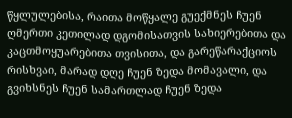წყლულებისა, რაითა მოწყალე გუექმნეს ჩუენ ღმერთი კეთილად დგომისათვის სახიერებითა და კაცთმოყუარებითა თვისითა, და გარეწარაქციოს რისხვაი, მარად დღე ჩუენ ზედა მომავალი, და გვიხსნეს ჩუენ სამართლად ჩუენ ზედა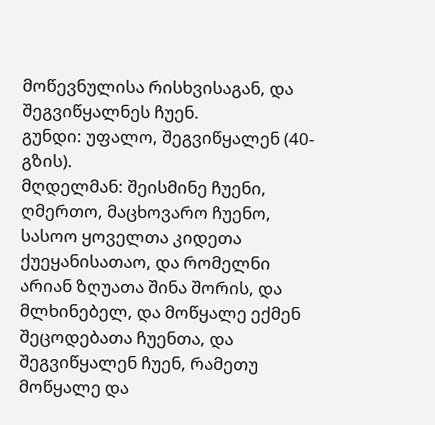მოწევნულისა რისხვისაგან, და შეგვიწყალნეს ჩუენ.
გუნდი: უფალო, შეგვიწყალენ (40-გზის).
მღდელმან: შეისმინე ჩუენი, ღმერთო, მაცხოვარო ჩუენო, სასოო ყოველთა კიდეთა ქუეყანისათაო, და რომელნი არიან ზღუათა შინა შორის, და მლხინებელ, და მოწყალე ექმენ შეცოდებათა ჩუენთა, და შეგვიწყალენ ჩუენ, რამეთუ მოწყალე და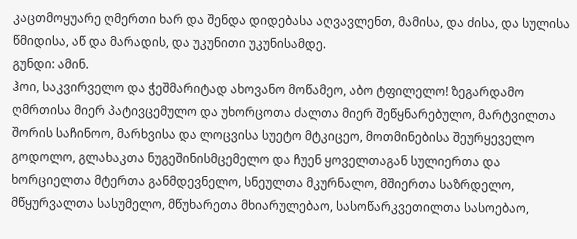კაცთმოყუარე ღმერთი ხარ და შენდა დიდებასა აღვავლენთ, მამისა, და ძისა, და სულისა წმიდისა, აწ და მარადის, და უკუნითი უკუნისამდე.
გუნდი: ამინ.
ჰოი, საკვირველო და ჭეშმარიტად ახოვანო მოწამეო, აბო ტფილელო! ზეგარდამო ღმრთისა მიერ პატივცემულო და უხორცოთა ძალთა მიერ შეწყნარებულო, მარტვილთა შორის საჩინოო, მარხვისა და ლოცვისა სუეტო მტკიცეო, მოთმინებისა შეურყეველო გოდოლო, გლახაკთა ნუგეშინისმცემელო და ჩუენ ყოველთაგან სულიერთა და ხორციელთა მტერთა განმდევნელო, სნეულთა მკურნალო, მშიერთა საზრდელო, მწყურვალთა სასუმელო, მწუხარეთა მხიარულებაო, სასოწარკვეთილთა სასოებაო,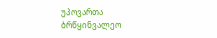უპოვართა ბრწყინვალეო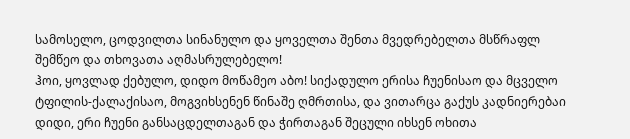სამოსელო, ცოდვილთა სინანულო და ყოველთა შენთა მვედრებელთა მსწრაფლ შემწეო და თხოვათა აღმასრულებელო!
ჰოი, ყოვლად ქებულო, დიდო მოწამეო აბო! სიქადულო ერისა ჩუენისაო და მცველო ტფილის-ქალაქისაო, მოგვიხსენენ წინაშე ღმრთისა, და ვითარცა გაქუს კადნიერებაი დიდი, ერი ჩუენი განსაცდელთაგან და ჭირთაგან შეცული იხსენ ოხითა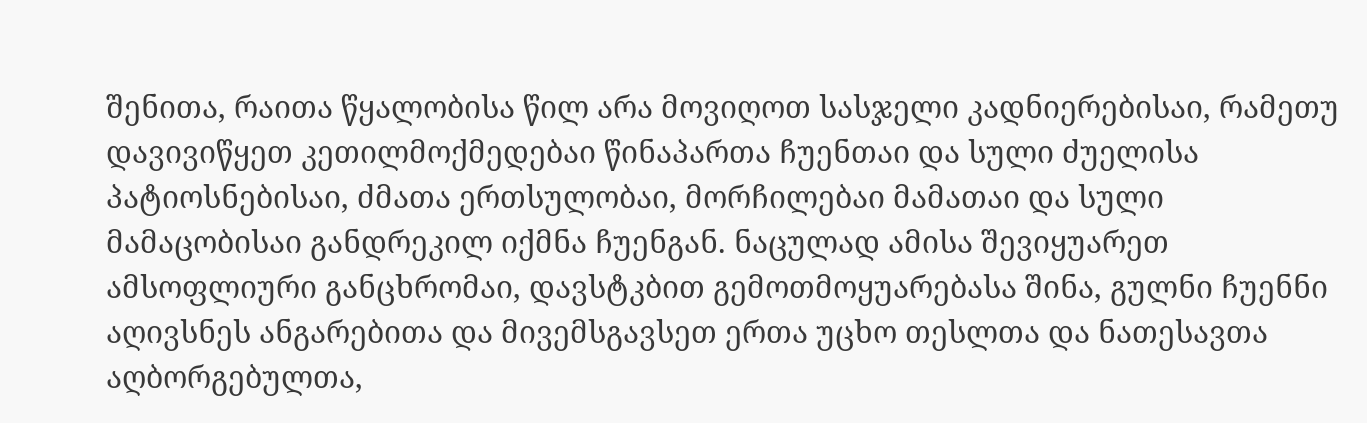შენითა, რაითა წყალობისა წილ არა მოვიღოთ სასჯელი კადნიერებისაი, რამეთუ დავივიწყეთ კეთილმოქმედებაი წინაპართა ჩუენთაი და სული ძუელისა პატიოსნებისაი, ძმათა ერთსულობაი, მორჩილებაი მამათაი და სული მამაცობისაი განდრეკილ იქმნა ჩუენგან. ნაცულად ამისა შევიყუარეთ ამსოფლიური განცხრომაი, დავსტკბით გემოთმოყუარებასა შინა, გულნი ჩუენნი აღივსნეს ანგარებითა და მივემსგავსეთ ერთა უცხო თესლთა და ნათესავთა აღბორგებულთა,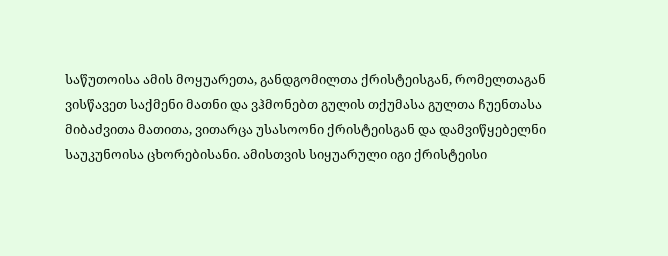საწუთოისა ამის მოყუარეთა, განდგომილთა ქრისტეისგან, რომელთაგან ვისწავეთ საქმენი მათნი და ვჰმონებთ გულის თქუმასა გულთა ჩუენთასა მიბაძვითა მათითა, ვითარცა უსასოონი ქრისტეისგან და დამვიწყებელნი საუკუნოისა ცხორებისანი. ამისთვის სიყუარული იგი ქრისტეისი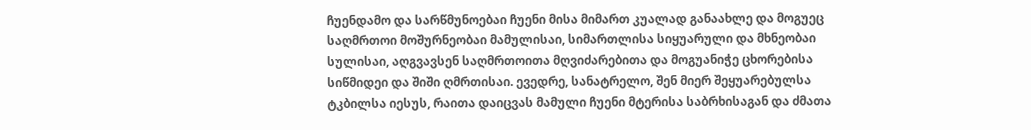ჩუენდამო და სარწმუნოებაი ჩუენი მისა მიმართ კუალად განაახლე და მოგუეც საღმრთოი მოშურნეობაი მამულისაი, სიმართლისა სიყუარული და მხნეობაი სულისაი, აღგვავსენ საღმრთოითა მღვიძარებითა და მოგუანიჭე ცხორებისა სიწმიდეი და შიში ღმრთისაი. ევედრე, სანატრელო, შენ მიერ შეყუარებულსა ტკბილსა იესუს, რაითა დაიცვას მამული ჩუენი მტერისა საბრხისაგან და ძმათა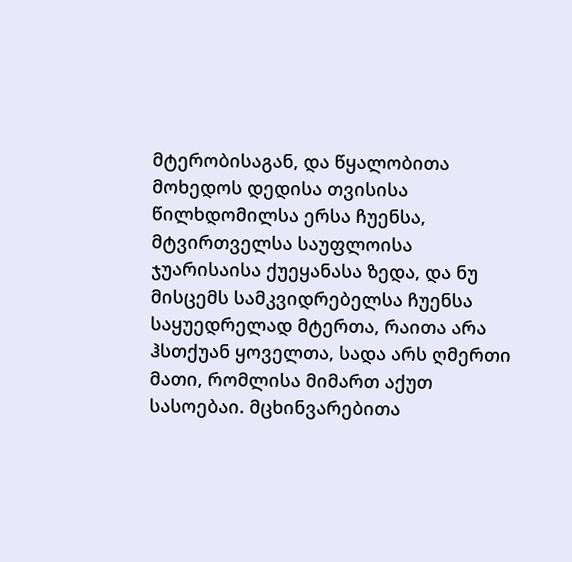მტერობისაგან, და წყალობითა მოხედოს დედისა თვისისა წილხდომილსა ერსა ჩუენსა, მტვირთველსა საუფლოისა ჯუარისაისა ქუეყანასა ზედა, და ნუ მისცემს სამკვიდრებელსა ჩუენსა საყუედრელად მტერთა, რაითა არა ჰსთქუან ყოველთა, სადა არს ღმერთი მათი, რომლისა მიმართ აქუთ სასოებაი. მცხინვარებითა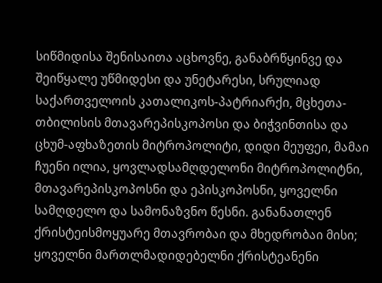სიწმიდისა შენისაითა აცხოვნე, განაბრწყინვე და შეიწყალე უწმიდესი და უნეტარესი, სრულიად საქართველოის კათალიკოს-პატრიარქი, მცხეთა-თბილისის მთავარეპისკოპოსი და ბიჭვინთისა და ცხუმ-აფხაზეთის მიტროპოლიტი, დიდი მეუფეი, მამაი ჩუენი ილია, ყოვლადსამღდელონი მიტროპოლიტნი, მთავარეპისკოპოსნი და ეპისკოპოსნი, ყოველნი სამღდელო და სამონაზვნო წესნი. განანათლენ ქრისტეისმოყუარე მთავრობაი და მხედრობაი მისი; ყოველნი მართლმადიდებელნი ქრისტეანენი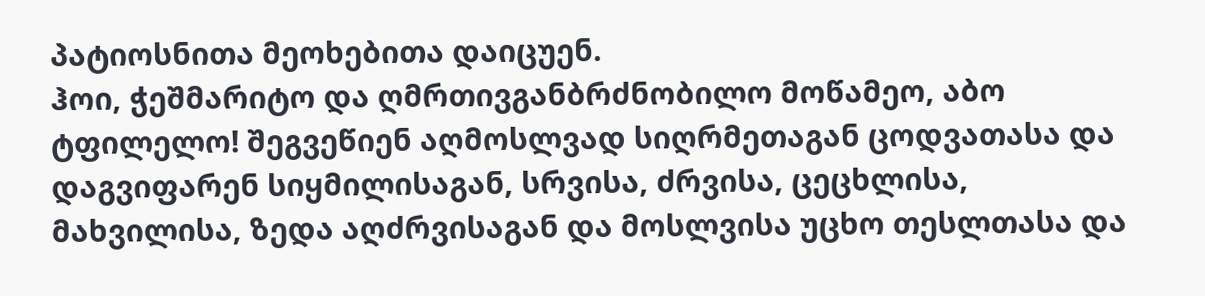პატიოსნითა მეოხებითა დაიცუენ.
ჰოი, ჭეშმარიტო და ღმრთივგანბრძნობილო მოწამეო, აბო ტფილელო! შეგვეწიენ აღმოსლვად სიღრმეთაგან ცოდვათასა და დაგვიფარენ სიყმილისაგან, სრვისა, ძრვისა, ცეცხლისა, მახვილისა, ზედა აღძრვისაგან და მოსლვისა უცხო თესლთასა და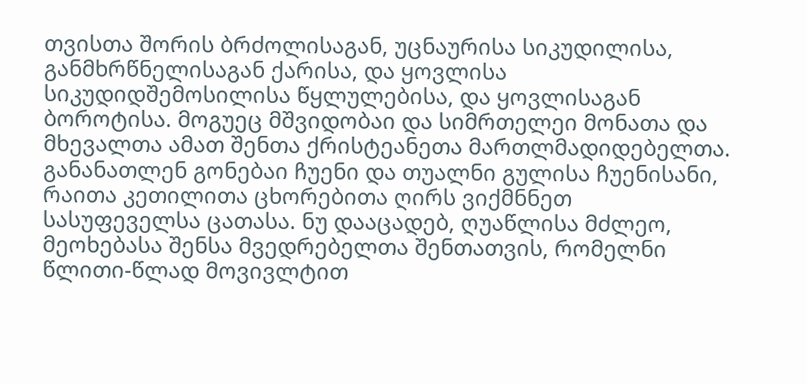თვისთა შორის ბრძოლისაგან, უცნაურისა სიკუდილისა, განმხრწნელისაგან ქარისა, და ყოვლისა სიკუდიდშემოსილისა წყლულებისა, და ყოვლისაგან ბოროტისა. მოგუეც მშვიდობაი და სიმრთელეი მონათა და მხევალთა ამათ შენთა ქრისტეანეთა მართლმადიდებელთა. განანათლენ გონებაი ჩუენი და თუალნი გულისა ჩუენისანი, რაითა კეთილითა ცხორებითა ღირს ვიქმნნეთ სასუფეველსა ცათასა. ნუ დააცადებ, ღუაწლისა მძლეო, მეოხებასა შენსა მვედრებელთა შენთათვის, რომელნი წლითი-წლად მოვივლტით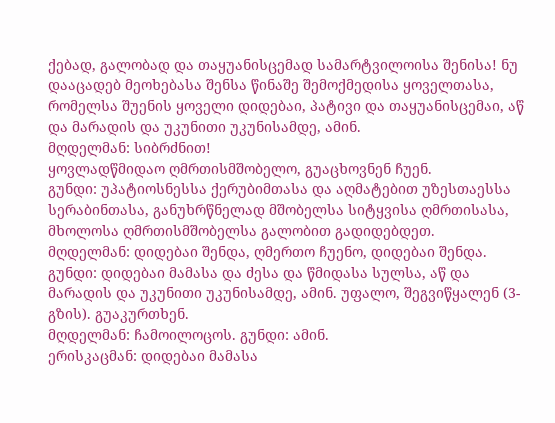ქებად, გალობად და თაყუანისცემად სამარტვილოისა შენისა! ნუ დააცადებ მეოხებასა შენსა წინაშე შემოქმედისა ყოველთასა, რომელსა შუენის ყოველი დიდებაი, პატივი და თაყუანისცემაი, აწ და მარადის და უკუნითი უკუნისამდე, ამინ.
მღდელმან: სიბრძნით!
ყოვლადწმიდაო ღმრთისმშობელო, გუაცხოვნენ ჩუენ.
გუნდი: უპატიოსნესსა ქერუბიმთასა და აღმატებით უზესთაესსა სერაბინთასა, განუხრწნელად მშობელსა სიტყვისა ღმრთისასა, მხოლოსა ღმრთისმშობელსა გალობით გადიდებდეთ.
მღდელმან: დიდებაი შენდა, ღმერთო ჩუენო, დიდებაი შენდა.
გუნდი: დიდებაი მამასა და ძესა და წმიდასა სულსა, აწ და მარადის და უკუნითი უკუნისამდე, ამინ. უფალო, შეგვიწყალენ (3-გზის). გუაკურთხენ.
მღდელმან: ჩამოილოცოს. გუნდი: ამინ.
ერისკაცმან: დიდებაი მამასა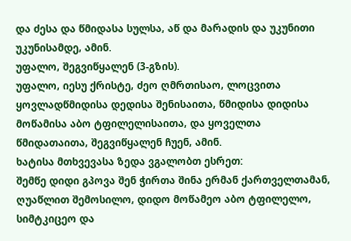და ძესა და წმიდასა სულსა, აწ და მარადის და უკუნითი უკუნისამდე, ამინ.
უფალო, შეგვიწყალენ (3-გზის).
უფალო, იესუ ქრისტე, ძეო ღმრთისაო, ლოცვითა ყოვლადწმიდისა დედისა შენისაითა, წმიდისა დიდისა მოწამისა აბო ტფილელისაითა, და ყოველთა წმიდათაითა, შეგვიწყალენ ჩუენ, ამინ.
ხატისა მთხვევასა ზედა ვგალობთ ესრეთ:
შემწე დიდი გპოვა შენ ჭირთა შინა ერმან ქართველთამან, ღუაწლით შემოსილო, დიდო მოწამეო აბო ტფილელო, სიმტკიცეო და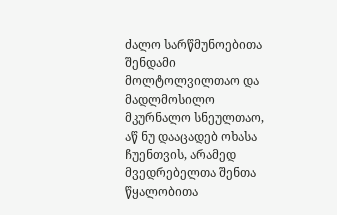ძალო სარწმუნოებითა შენდამი მოლტოლვილთაო და მადლმოსილო მკურნალო სნეულთაო, აწ ნუ დააცადებ ოხასა ჩუენთვის, არამედ მვედრებელთა შენთა წყალობითა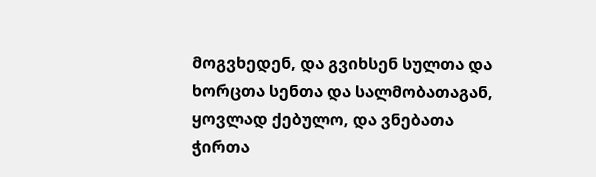მოგვხედენ, და გვიხსენ სულთა და ხორცთა სენთა და სალმობათაგან, ყოვლად ქებულო, და ვნებათა ჭირთა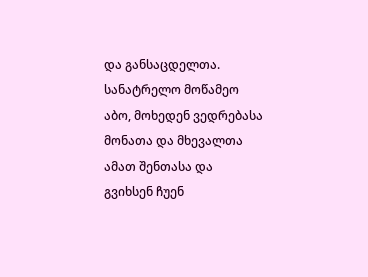და განსაცდელთა.
სანატრელო მოწამეო აბო, მოხედენ ვედრებასა მონათა და მხევალთა ამათ შენთასა და გვიხსენ ჩუენ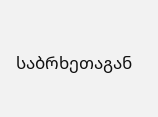საბრხეთაგან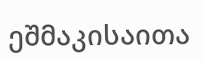ეშმაკისაითა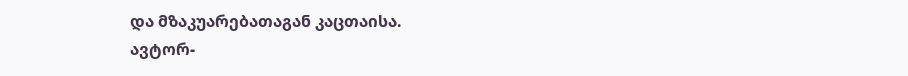და მზაკუარებათაგან კაცთაისა.
ავტორ-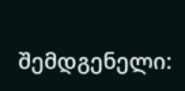შემდგენელი: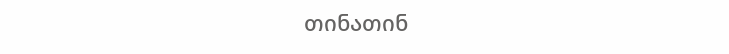თინათინ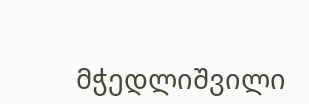მჭედლიშვილი